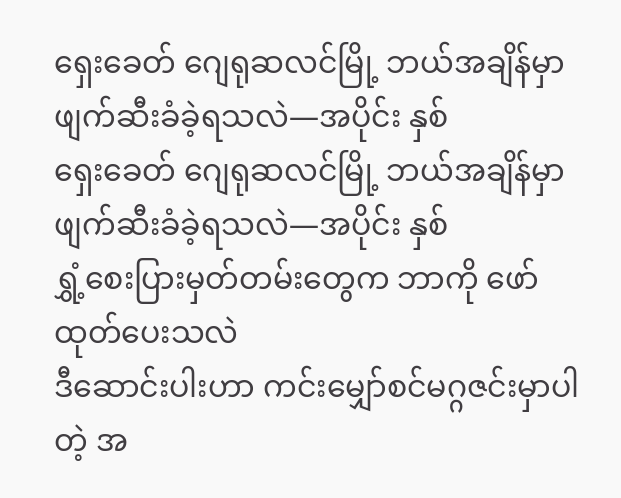ရှေးခေတ် ဂျေရုဆလင်မြို့ ဘယ်အချိန်မှာ ဖျက်ဆီးခံခဲ့ရသလဲ—အပိုင်း နှစ်
ရှေးခေတ် ဂျေရုဆလင်မြို့ ဘယ်အချိန်မှာ ဖျက်ဆီးခံခဲ့ရသလဲ—အပိုင်း နှစ်
ရွှံ့စေးပြားမှတ်တမ်းတွေက ဘာကို ဖော်ထုတ်ပေးသလဲ
ဒီဆောင်းပါးဟာ ကင်းမျှော်စင်မဂ္ဂဇင်းမှာပါတဲ့ အ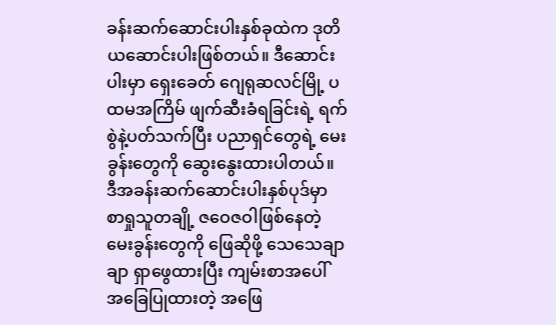ခန်းဆက်ဆောင်းပါးနှစ်ခုထဲက ဒုတိယဆောင်းပါးဖြစ်တယ်။ ဒီဆောင်းပါးမှာ ရှေးခေတ် ဂျေရုဆလင်မြို့ ပထမအကြိမ် ဖျက်ဆီးခံရခြင်းရဲ့ ရက်စွဲနဲ့ပတ်သက်ပြီး ပညာရှင်တွေရဲ့ မေးခွန်းတွေကို ဆွေးနွေးထားပါတယ်။ ဒီအခန်းဆက်ဆောင်းပါးနှစ်ပုဒ်မှာ စာရှုသူတချို့ ဇဝေဇဝါဖြစ်နေတဲ့ မေးခွန်းတွေကို ဖြေဆိုဖို့ သေသေချာချာ ရှာဖွေထားပြီး ကျမ်းစာအပေါ် အခြေပြုထားတဲ့ အဖြေ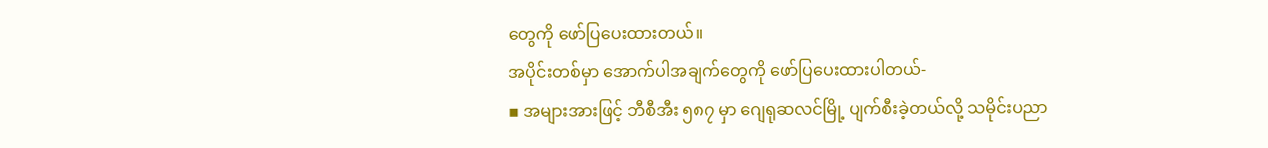တွေကို ဖော်ပြပေးထားတယ်။
အပိုင်းတစ်မှာ အောက်ပါအချက်တွေကို ဖော်ပြပေးထားပါတယ်-
▪ အများအားဖြင့် ဘီစီအီး ၅၈၇ မှာ ဂျေရုဆလင်မြို့ ပျက်စီးခဲ့တယ်လို့ သမိုင်းပညာ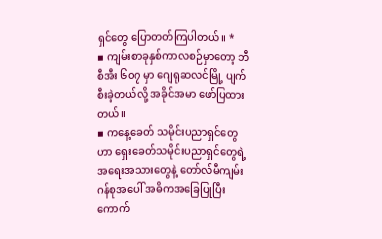ရှင်တွေ ပြောတတ်ကြပါတယ်။ *
▪ ကျမ်းစာခုနှစ်ကာလစဉ်မှာတော့ ဘီစီအီး ၆၀၇ မှာ ဂျေရုဆလင်မြို့ ပျက်စီးခဲ့တယ်လို့ အခိုင်အမာ ဖော်ပြထားတယ်။
▪ ကနေ့ခေတ် သမိုင်းပညာရှင်တွေဟာ ရှေးခေတ်သမိုင်းပညာရှင်တွေရဲ့ အရေးအသားတွေနဲ့ တော်လ်မီကျမ်းဂန်စုအပေါ် အဓိကအခြေပြုပြီး ကောက်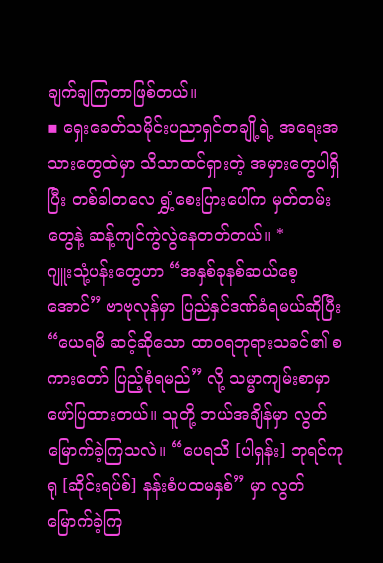ချက်ချကြတာဖြစ်တယ်။
▪ ရှေးခေတ်သမိုင်းပညာရှင်တချို့ရဲ့ အရေးအသားတွေထဲမှာ သိသာထင်ရှားတဲ့ အမှားတွေပါရှိပြီး တစ်ခါတလေ ရွှံ့စေးပြားပေါ်က မှတ်တမ်းတွေနဲ့ ဆန့်ကျင်ကွဲလွဲနေတတ်တယ်။ *
ဂျူးသုံ့ပန်းတွေဟာ “အနှစ်ခုနစ်ဆယ်စေ့အောင်” ဗာဗုလုန်မှာ ပြည်နှင်ဒဏ်ခံရမယ်ဆိုပြီး “ယေရမိ ဆင့်ဆိုသော ထာဝရဘုရားသခင်၏ စကားတော် ပြည့်စုံရမည်” လို့ သမ္မာကျမ်းစာမှာ ဖော်ပြထားတယ်။ သူတို့ ဘယ်အချိန်မှာ လွတ်မြောက်ခဲ့ကြသလဲ။ “ပေရသိ [ပါရှန်း] ဘုရင်ကုရု [ဆိုင်းရပ်စ်] နန်းစံပထမနှစ်” မှာ လွတ်မြောက်ခဲ့ကြ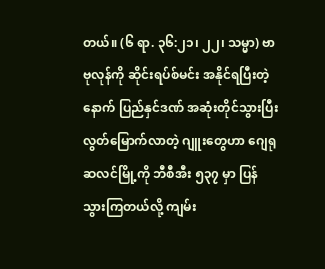တယ်။ (၆ ရာ. ၃၆:၂၁၊ ၂၂၊ သမ္မာ) ဗာဗုလုန်ကို ဆိုင်းရပ်စ်မင်း အနိုင်ရပြီးတဲ့နောက် ပြည်နှင်ဒဏ် အဆုံးတိုင်သွားပြီး လွတ်မြောက်လာတဲ့ ဂျူးတွေဟာ ဂျေရုဆလင်မြို့ကို ဘီစီအီး ၅၃၇ မှာ ပြန်သွားကြတယ်လို့ ကျမ်း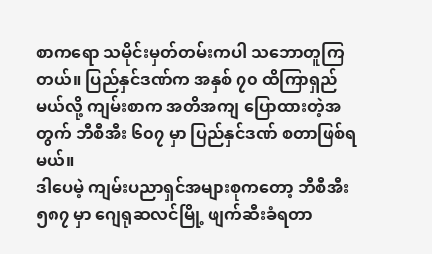စာကရော သမိုင်းမှတ်တမ်းကပါ သဘောတူကြတယ်။ ပြည်နှင်ဒဏ်က အနှစ် ၇၀ ထိကြာရှည်မယ်လို့ ကျမ်းစာက အတိအကျ ပြောထားတဲ့အတွက် ဘီစီအီး ၆၀၇ မှာ ပြည်နှင်ဒဏ် စတာဖြစ်ရမယ်။
ဒါပေမဲ့ ကျမ်းပညာရှင်အများစုကတော့ ဘီစီအီး ၅၈၇ မှာ ဂျေရုဆလင်မြို့ ဖျက်ဆီးခံရတာ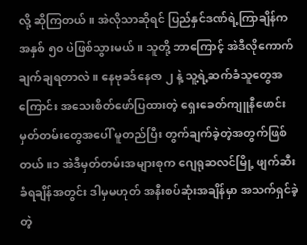လို့ ဆိုကြတယ်။ အဲလိုသာဆိုရင် ပြည်နှင်ဒဏ်ရဲ့ကြာချိန်က အနှစ် ၅၀ ပဲဖြစ်သွားမယ်။ သူတို့ ဘာကြောင့် အဲဒီလိုကောက်ချက်ချရတာလဲ။ နေဗုခဒ်နေဇာ ၂ နဲ့ သူ့ရဲ့ဆက်ခံသူတွေအကြောင်း အသေးစိတ်ဖော်ပြထားတဲ့ ရှေးခေတ်ကျူနီဖောင်းမှတ်တမ်းတွေအပေါ် မူတည်ပြီး တွက်ချက်ခဲ့တဲ့အတွက်ဖြစ်တယ်။၁ အဲဒီမှတ်တမ်းအများစုက ဂျေရုဆလင်မြို့ ဖျက်ဆီးခံရချိန်အတွင်း ဒါမှမဟုတ် အနီးစပ်ဆုံးအချိန်မှာ အသက်ရှင်ခဲ့တဲ့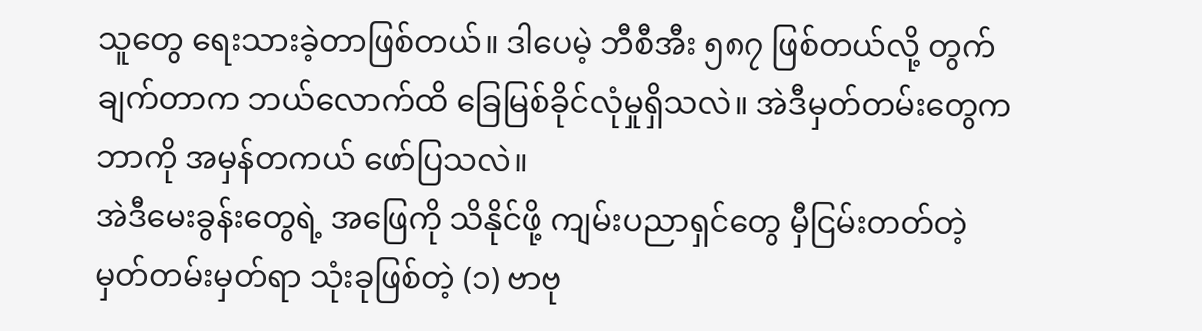သူတွေ ရေးသားခဲ့တာဖြစ်တယ်။ ဒါပေမဲ့ ဘီစီအီး ၅၈၇ ဖြစ်တယ်လို့ တွက်ချက်တာက ဘယ်လောက်ထိ ခြေမြစ်ခိုင်လုံမှုရှိသလဲ။ အဲဒီမှတ်တမ်းတွေက ဘာကို အမှန်တကယ် ဖော်ပြသလဲ။
အဲဒီမေးခွန်းတွေရဲ့ အဖြေကို သိနိုင်ဖို့ ကျမ်းပညာရှင်တွေ မှီငြမ်းတတ်တဲ့ မှတ်တမ်းမှတ်ရာ သုံးခုဖြစ်တဲ့ (၁) ဗာဗု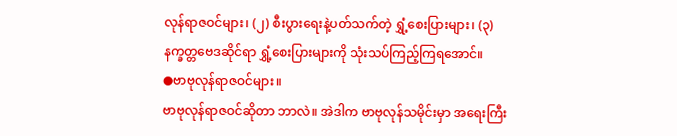လုန်ရာဇဝင်များ၊ (၂) စီးပွားရေးနဲ့ပတ်သက်တဲ့ ရွှံ့စေးပြားများ၊ (၃) နက္ခတ္တဗေဒဆိုင်ရာ ရွှံ့စေးပြားများကို သုံးသပ်ကြည့်ကြရအောင်။
●ဗာဗုလုန်ရာဇဝင်များ။
ဗာဗုလုန်ရာဇဝင်ဆိုတာ ဘာလဲ။ အဲဒါက ဗာဗုလုန်သမိုင်းမှာ အရေးကြီး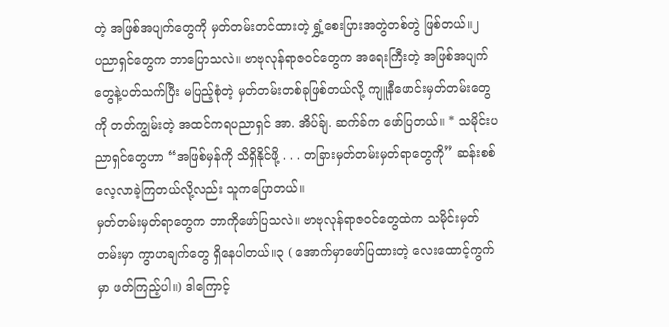တဲ့ အဖြစ်အပျက်တွေကို မှတ်တမ်းတင်ထားတဲ့ ရွှံ့စေးပြားအတွဲတစ်တွဲ ဖြစ်တယ်။၂
ပညာရှင်တွေက ဘာပြောသလဲ။ ဗာဗုလုန်ရာဇဝင်တွေက အရေးကြီးတဲ့ အဖြစ်အပျက်တွေနဲ့ပတ်သက်ပြီး မပြည့်စုံတဲ့ မှတ်တမ်းတစ်ခုဖြစ်တယ်လို့ ကျူနီဖောင်းမှတ်တမ်းတွေကို တတ်ကျွမ်းတဲ့ အထင်ကရပညာရှင် အာ. အိပ်ခ်ျ. ဆက်ခ်က ဖော်ပြတယ်။ * သမိုင်းပညာရှင်တွေဟာ “အဖြစ်မှန်ကို သိရှိနိုင်ဖို့ . . . တခြားမှတ်တမ်းမှတ်ရာတွေကို” ဆန်းစစ်လေ့လာခဲ့ကြတယ်လို့လည်း သူကပြောတယ်။
မှတ်တမ်းမှတ်ရာတွေက ဘာကိုဖော်ပြသလဲ။ ဗာဗုလုန်ရာဇဝင်တွေထဲက သမိုင်းမှတ်တမ်းမှာ ကွာဟချက်တွေ ရှိနေပါတယ်။၃ ( အောက်မှာဖော်ပြထားတဲ့ လေးထောင့်ကွက်မှာ ဖတ်ကြည့်ပါ။) ဒါကြောင့်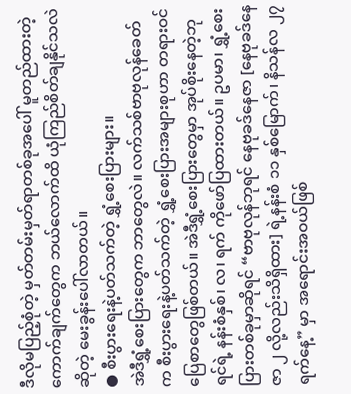ဒီလိုမပြည့်စုံတဲ့ မှတ်တမ်းမှတ်ရာတစ်ခုအပေါ် မူတည်ထားတဲ့ ကောက်ချက်တွေက ဘယ်လောက်ထိ ယုံကြည်စိတ်ချနိုင်သလဲဆိုတဲ့ မေးခွန်းပေါ်လာတယ်။
● စီးပွားရေးနဲ့ပတ်သက်တဲ့ ရွှံ့စေးပြားများ။
အဲဒီရွှံ့စေးပြားတွေက ဘာတွေလဲ။ လက်သစ်ဗာဗုလုန်ခေတ်က စီးပွားရေးနဲ့ပတ်သက်တဲ့ ရွှံ့စေးပြားအများစုဟာ တရားဝင်ပြေစာတွေဖြစ်တယ်။ အဲဒီရွှံ့စေးပြားတွေမှာ အုပ်စိုးနေတဲ့ဘုရင်ရဲ့ နန်းစံနှစ်၊ လ၊ ရက် ကိုဖော်ပြထားတယ်။ ဥပမာ၊ ရွှံ့စေးပြားတစ်ခုမှာဆိုရင် “ဗာဗုလုန်ဘုရင် နေဗုခဒ်နေဇာ [နေဗုခဒ်နေဇာ ၂ လို့လည်းသိရှိထား] ရဲ့နန်းစံ ၁၁ နှစ်မြောက်၊ နိသန်လ ၂၇ ရက်နေ့” မှာ အရောင်းအဝယ်ဖြစ်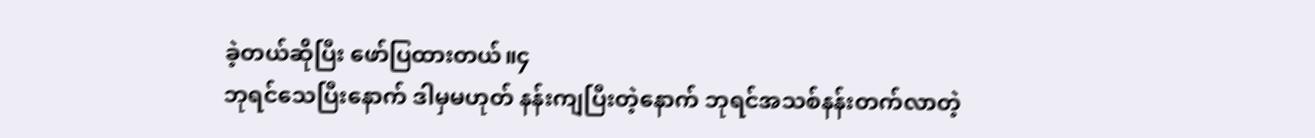ခဲ့တယ်ဆိုပြီး ဖော်ပြထားတယ်။၄
ဘုရင်သေပြီးနောက် ဒါမှမဟုတ် နန်းကျပြီးတဲ့နောက် ဘုရင်အသစ်နန်းတက်လာတဲ့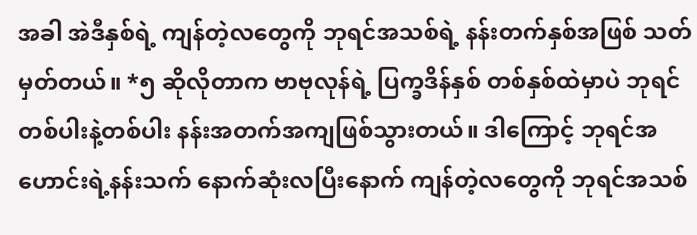အခါ အဲဒီနှစ်ရဲ့ ကျန်တဲ့လတွေကို ဘုရင်အသစ်ရဲ့ နန်းတက်နှစ်အဖြစ် သတ်မှတ်တယ်။ *၅ ဆိုလိုတာက ဗာဗုလုန်ရဲ့ ပြက္ခဒိန်နှစ် တစ်နှစ်ထဲမှာပဲ ဘုရင်တစ်ပါးနဲ့တစ်ပါး နန်းအတက်အကျဖြစ်သွားတယ်။ ဒါကြောင့် ဘုရင်အဟောင်းရဲ့နန်းသက် နောက်ဆုံးလပြီးနောက် ကျန်တဲ့လတွေကို ဘုရင်အသစ်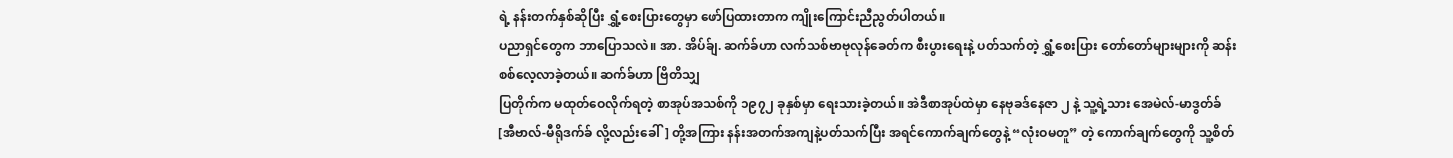ရဲ့ နန်းတက်နှစ်ဆိုပြီး ရွှံ့စေးပြားတွေမှာ ဖော်ပြထားတာက ကျိုးကြောင်းညီညွတ်ပါတယ်။
ပညာရှင်တွေက ဘာပြောသလဲ။ အာ. အိပ်ခ်ျ. ဆက်ခ်ဟာ လက်သစ်ဗာဗုလုန်ခေတ်က စီးပွားရေးနဲ့ ပတ်သက်တဲ့ ရွှံ့စေးပြား တော်တော်များများကို ဆန်းစစ်လေ့လာခဲ့တယ်။ ဆက်ခ်ဟာ ဗြိတိသျှ
ပြတိုက်က မထုတ်ဝေလိုက်ရတဲ့ စာအုပ်အသစ်ကို ၁၉၇၂ ခုနှစ်မှာ ရေးသားခဲ့တယ်။ အဲဒီစာအုပ်ထဲမှာ နေဗုခဒ်နေဇာ ၂ နဲ့ သူ့ရဲ့သား အေမဲလ်-မာဒွတ်ခ် [အီဗာလ်-မီရိုဒက်ခ် လို့လည်းခေါ်] တို့အကြား နန်းအတက်အကျနဲ့ပတ်သက်ပြီး အရင်ကောက်ချက်တွေနဲ့ “လုံးဝမတူ” တဲ့ ကောက်ချက်တွေကို သူ့စိတ်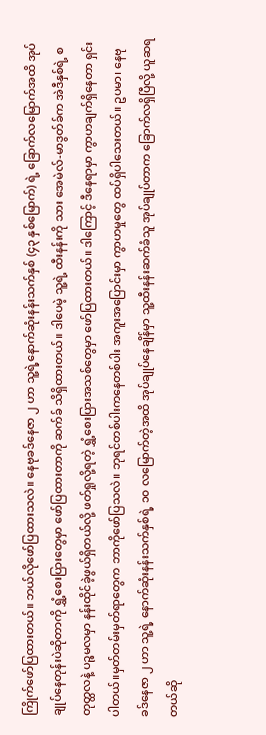ကြိုက်ဖော်ပြထားတယ်။ ဘယ်လိုဖော်ပြထားသလဲ။ နေဗုခဒ်နေဇာ ၂ ဟာ သူ့ရဲ့နောက်ဆုံးနန်းသက်နှစ် (၄၃ နှစ်မြောက်) ရဲ့ ခြောက်လမြောက်အထိ အုပ်ချုပ်နေတုန်းပဲဆိုတာကို ရွှံ့စေးပြားတွေမှာ ဖော်ပြထားတာကို ဆက်ခ် သိရှိထားတယ်။ ဒါပေမဲ့ သူ့ရဲ့ ထီးနန်းကို သား အေမဲလ်-မာဒွတ်ခ်က အဲဒီနှစ်ရဲ့ စတုတ္ထလနဲ့ ပဉ္စမလမှာ နန်းထိုင်ခဲ့ဖွယ်ရှိတယ်လို့ ဖတ်ရှုလို့ရတဲ့ ရွှံ့စေးပြားအသစ်တွေမှာ ဖော်ပြထားတယ်။ ဒါကြောင့် ဒီနေရာမှာ ကွာဟချက်ရှိနေတာ ရှင်းပါတယ်။မှတ်တမ်းမှတ်ရာတွေက ဘာကိုဖော်ပြသလဲ။ ဘုရင်တစ်ပါးကနေတစ်ပါး အကူးအပြောင်းမှာ ကွာဟမှုတွေ ထပ်ရှိပါသေးတယ်။ ဥပမာ၊ နေဗုခဒ်နေဇာ ၂ ဟာ သူ့ရဲ့ နောက်ဆုံးနန်းသက်နှစ်ရဲ့ ၁၀ လမြောက်တဲ့အထိ အုပ်ချုပ်နေချိန်မှာ သူ့ထီးနန်းဆက်ခံသူ အုပ်ချုပ်တာက ခြောက်လရှိပြီလို့ ယူဆရတယ်ဆို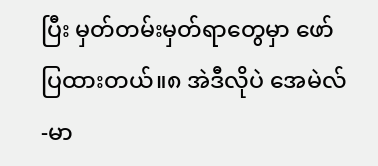ပြီး မှတ်တမ်းမှတ်ရာတွေမှာ ဖော်ပြထားတယ်။၈ အဲဒီလိုပဲ အေမဲလ်-မာ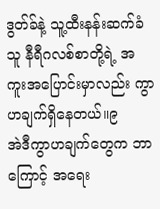ဒွတ်ခ်နဲ့ သူ့ထီးနန်းဆက်ခံသူ နီရီဂလစ်စာတို့ရဲ့ အကူးအပြောင်းမှာလည်း ကွာဟချက်ရှိနေတယ်။၉
အဲဒီကွာဟချက်တွေက ဘာကြောင့် အရေး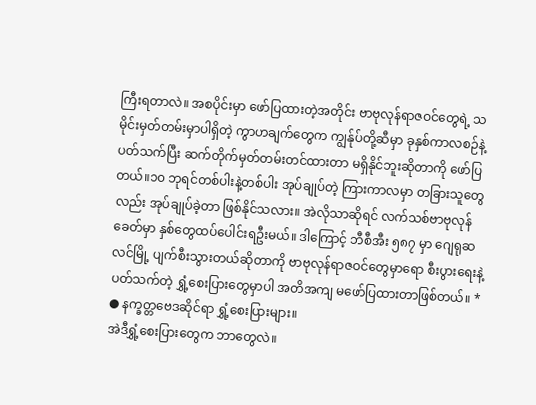ကြီးရတာလဲ။ အစပိုင်းမှာ ဖော်ပြထားတဲ့အတိုင်း ဗာဗုလုန်ရာဇဝင်တွေရဲ့ သမိုင်းမှတ်တမ်းမှာပါရှိတဲ့ ကွာဟချက်တွေက ကျွန်ုပ်တို့ဆီမှာ ခုနှစ်ကာလစဉ်နဲ့ပတ်သက်ပြီး ဆက်တိုက်မှတ်တမ်းတင်ထားတာ မရှိနိုင်ဘူးဆိုတာကို ဖော်ပြတယ်။၁၀ ဘုရင်တစ်ပါးနဲ့တစ်ပါး အုပ်ချုပ်တဲ့ ကြားကာလမှာ တခြားသူတွေလည်း အုပ်ချုပ်ခဲ့တာ ဖြစ်နိုင်သလား။ အဲလိုသာဆိုရင် လက်သစ်ဗာဗုလုန်ခေတ်မှာ နှစ်တွေထပ်ပေါင်းရဦးမယ်။ ဒါကြောင့် ဘီစီအီး ၅၈၇ မှာ ဂျေရုဆလင်မြို့ ပျက်စီးသွားတယ်ဆိုတာကို ဗာဗုလုန်ရာဇဝင်တွေမှာရော စီးပွားရေးနဲ့ပတ်သက်တဲ့ ရွှံ့စေးပြားတွေမှာပါ အတိအကျ မဖော်ပြထားတာဖြစ်တယ်။ *
● နက္ခတ္တဗေဒဆိုင်ရာ ရွှံ့စေးပြားများ။
အဲဒီရွှံ့စေးပြားတွေက ဘာတွေလဲ။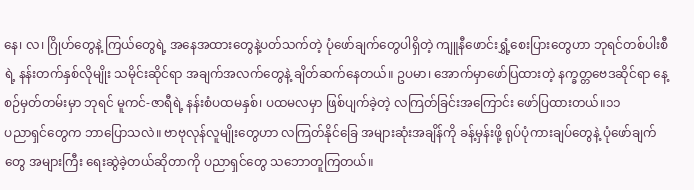နေ၊ လ၊ ဂြိုဟ်တွေနဲ့ ကြယ်တွေရဲ့ အနေအထားတွေနဲ့ပတ်သက်တဲ့ ပုံဖော်ချက်တွေပါရှိတဲ့ ကျူနီဖောင်းရွှံ့စေးပြားတွေဟာ ဘုရင်တစ်ပါးစီရဲ့ နန်းတက်နှစ်လိုမျိုး သမိုင်းဆိုင်ရာ အချက်အလက်တွေနဲ့ ချိတ်ဆက်နေတယ်။ ဥပမာ၊ အောက်မှာဖော်ပြထားတဲ့ နက္ခတ္တဗေဒဆိုင်ရာ နေ့စဉ်မှတ်တမ်းမှာ ဘုရင် မူကင်-ဇာရီရဲ့ နန်းစံပထမနှစ်၊ ပထမလမှာ ဖြစ်ပျက်ခဲ့တဲ့ လကြတ်ခြင်းအကြောင်း ဖော်ပြထားတယ်။၁၁
ပညာရှင်တွေက ဘာပြောသလဲ။ ဗာဗုလုန်လူမျိုးတွေဟာ လကြတ်နိုင်ခြေ အများဆုံးအချိန်ကို ခန့်မှန်းဖို့ ရုပ်ပုံကားချပ်တွေနဲ့ ပုံဖော်ချက်တွေ အများကြီး ရေးဆွဲခဲ့တယ်ဆိုတာကို ပညာရှင်တွေ သဘောတူကြတယ်။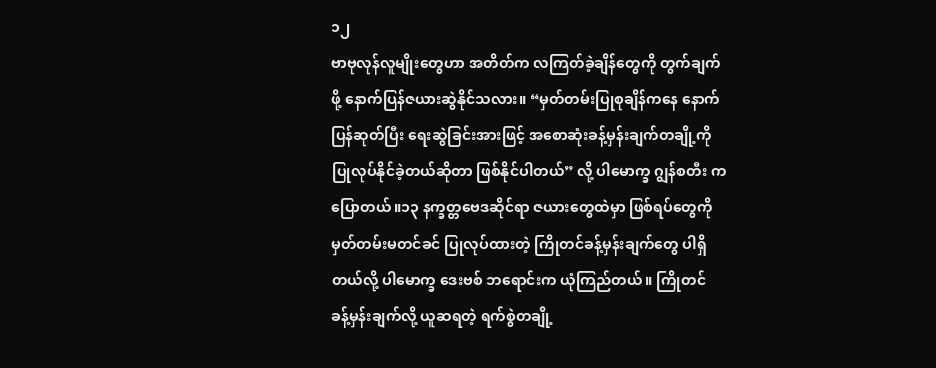၁၂
ဗာဗုလုန်လူမျိုးတွေဟာ အတိတ်က လကြတ်ခဲ့ချိန်တွေကို တွက်ချက်ဖို့ နောက်ပြန်ဇယားဆွဲနိုင်သလား။ “မှတ်တမ်းပြုစုချိန်ကနေ နောက်ပြန်ဆုတ်ပြီး ရေးဆွဲခြင်းအားဖြင့် အစောဆုံးခန့်မှန်းချက်တချို့ကို ပြုလုပ်နိုင်ခဲ့တယ်ဆိုတာ ဖြစ်နိုင်ပါတယ်” လို့ ပါမောက္ခ ဂျွန်စတီး ကပြောတယ်။၁၃ နက္ခတ္တဗေဒဆိုင်ရာ ဇယားတွေထဲမှာ ဖြစ်ရပ်တွေကို မှတ်တမ်းမတင်ခင် ပြုလုပ်ထားတဲ့ ကြိုတင်ခန့်မှန်းချက်တွေ ပါရှိတယ်လို့ ပါမောက္ခ ဒေးဗစ် ဘရောင်းက ယုံကြည်တယ်။ ကြိုတင်
ခန့်မှန်းချက်လို့ ယူဆရတဲ့ ရက်စွဲတချို့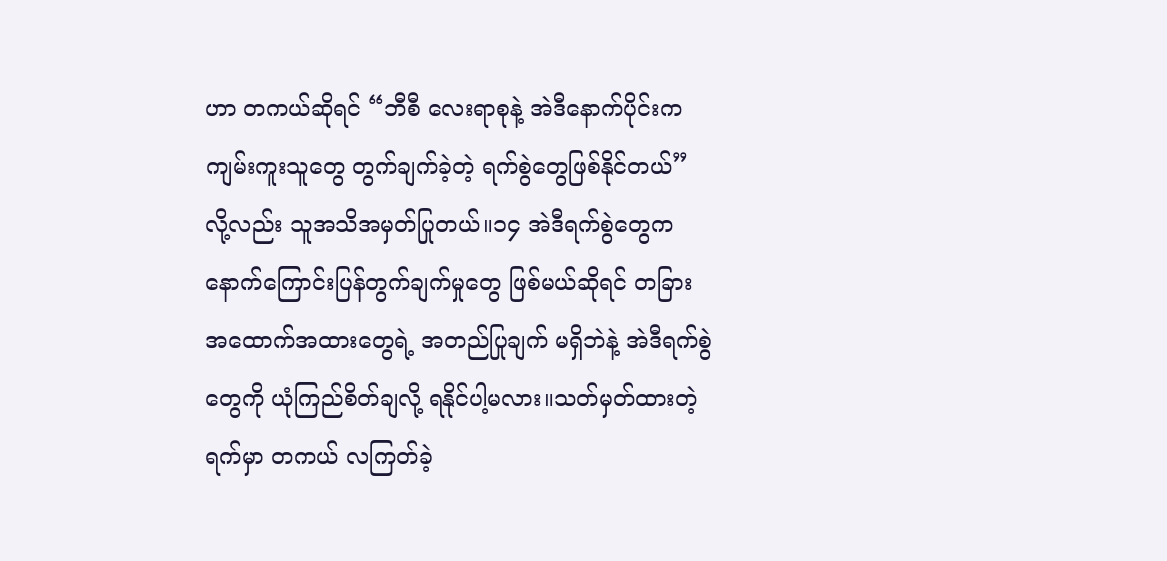ဟာ တကယ်ဆိုရင် “ဘီစီ လေးရာစုနဲ့ အဲဒီနောက်ပိုင်းက ကျမ်းကူးသူတွေ တွက်ချက်ခဲ့တဲ့ ရက်စွဲတွေဖြစ်နိုင်တယ်” လို့လည်း သူအသိအမှတ်ပြုတယ်။၁၄ အဲဒီရက်စွဲတွေက နောက်ကြောင်းပြန်တွက်ချက်မှုတွေ ဖြစ်မယ်ဆိုရင် တခြားအထောက်အထားတွေရဲ့ အတည်ပြုချက် မရှိဘဲနဲ့ အဲဒီရက်စွဲတွေကို ယုံကြည်စိတ်ချလို့ ရနိုင်ပါ့မလား။သတ်မှတ်ထားတဲ့ရက်မှာ တကယ် လကြတ်ခဲ့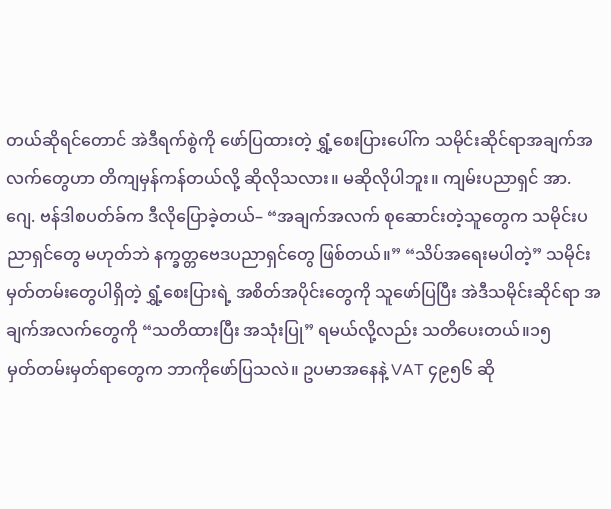တယ်ဆိုရင်တောင် အဲဒီရက်စွဲကို ဖော်ပြထားတဲ့ ရွှံ့စေးပြားပေါ်က သမိုင်းဆိုင်ရာအချက်အလက်တွေဟာ တိကျမှန်ကန်တယ်လို့ ဆိုလိုသလား။ မဆိုလိုပါဘူး။ ကျမ်းပညာရှင် အာ. ဂျေ. ဗန်ဒါစပတ်ခ်က ဒီလိုပြောခဲ့တယ်– “အချက်အလက် စုဆောင်းတဲ့သူတွေက သမိုင်းပညာရှင်တွေ မဟုတ်ဘဲ နက္ခတ္တဗေဒပညာရှင်တွေ ဖြစ်တယ်။” “သိပ်အရေးမပါတဲ့” သမိုင်းမှတ်တမ်းတွေပါရှိတဲ့ ရွှံ့စေးပြားရဲ့ အစိတ်အပိုင်းတွေကို သူဖော်ပြပြီး အဲဒီသမိုင်းဆိုင်ရာ အချက်အလက်တွေကို “သတိထားပြီး အသုံးပြု” ရမယ်လို့လည်း သတိပေးတယ်။၁၅
မှတ်တမ်းမှတ်ရာတွေက ဘာကိုဖော်ပြသလဲ။ ဥပမာအနေနဲ့ VAT ၄၉၅၆ ဆို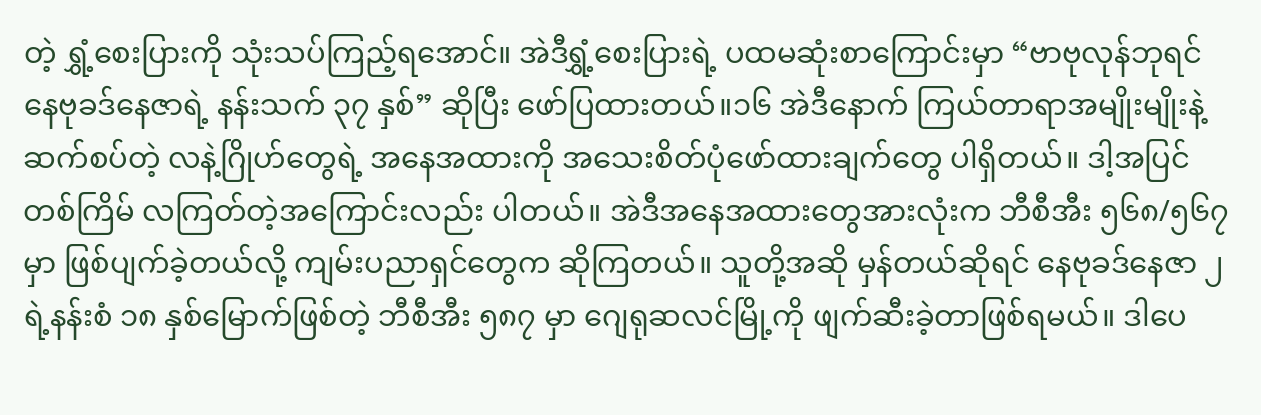တဲ့ ရွှံ့စေးပြားကို သုံးသပ်ကြည့်ရအောင်။ အဲဒီရွှံ့စေးပြားရဲ့ ပထမဆုံးစာကြောင်းမှာ “ဗာဗုလုန်ဘုရင် နေဗုခဒ်နေဇာရဲ့ နန်းသက် ၃၇ နှစ်” ဆိုပြီး ဖော်ပြထားတယ်။၁၆ အဲဒီနောက် ကြယ်တာရာအမျိုးမျိုးနဲ့ ဆက်စပ်တဲ့ လနဲ့ဂြိုဟ်တွေရဲ့ အနေအထားကို အသေးစိတ်ပုံဖော်ထားချက်တွေ ပါရှိတယ်။ ဒါ့အပြင် တစ်ကြိမ် လကြတ်တဲ့အကြောင်းလည်း ပါတယ်။ အဲဒီအနေအထားတွေအားလုံးက ဘီစီအီး ၅၆၈/၅၆၇ မှာ ဖြစ်ပျက်ခဲ့တယ်လို့ ကျမ်းပညာရှင်တွေက ဆိုကြတယ်။ သူတို့အဆို မှန်တယ်ဆိုရင် နေဗုခဒ်နေဇာ ၂ ရဲ့နန်းစံ ၁၈ နှစ်မြောက်ဖြစ်တဲ့ ဘီစီအီး ၅၈၇ မှာ ဂျေရုဆလင်မြို့ကို ဖျက်ဆီးခဲ့တာဖြစ်ရမယ်။ ဒါပေ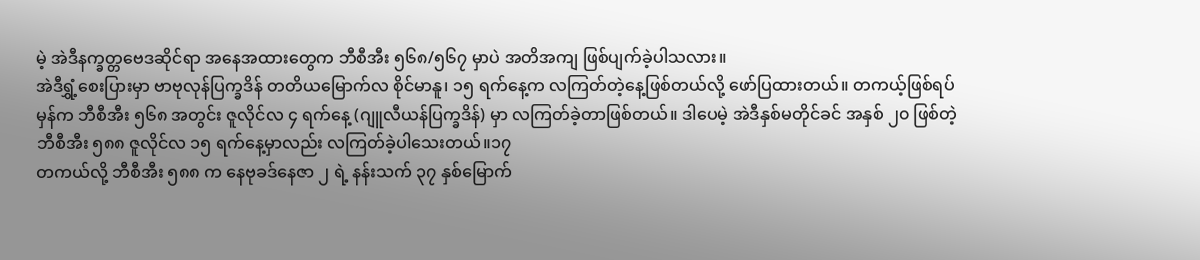မဲ့ အဲဒီနက္ခတ္တဗေဒဆိုင်ရာ အနေအထားတွေက ဘီစီအီး ၅၆၈/၅၆၇ မှာပဲ အတိအကျ ဖြစ်ပျက်ခဲ့ပါသလား။
အဲဒီရွှံ့စေးပြားမှာ ဗာဗုလုန်ပြက္ခဒိန် တတိယမြောက်လ စိုင်မာနူ၊ ၁၅ ရက်နေ့က လကြတ်တဲ့နေ့ဖြစ်တယ်လို့ ဖော်ပြထားတယ်။ တကယ့်ဖြစ်ရပ်မှန်က ဘီစီအီး ၅၆၈ အတွင်း ဇူလိုင်လ ၄ ရက်နေ့ (ဂျူလီယန်ပြက္ခဒိန်) မှာ လကြတ်ခဲ့တာဖြစ်တယ်။ ဒါပေမဲ့ အဲဒီနှစ်မတိုင်ခင် အနှစ် ၂၀ ဖြစ်တဲ့ ဘီစီအီး ၅၈၈ ဇူလိုင်လ ၁၅ ရက်နေ့မှာလည်း လကြတ်ခဲ့ပါသေးတယ်။၁၇
တကယ်လို့ ဘီစီအီး ၅၈၈ က နေဗုခဒ်နေဇာ ၂ ရဲ့ နန်းသက် ၃၇ နှစ်မြောက်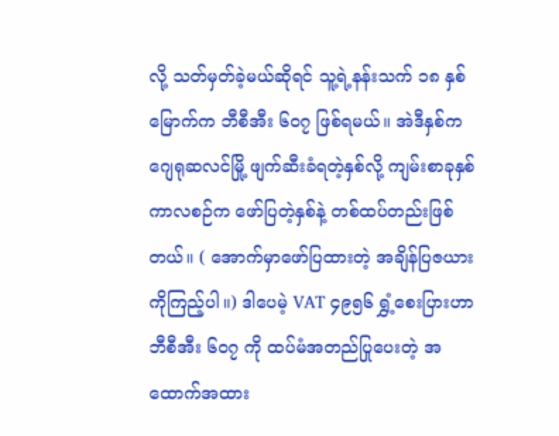လို့ သတ်မှတ်ခဲ့မယ်ဆိုရင် သူ့ရဲ့နန်းသက် ၁၈ နှစ်မြောက်က ဘီစီအီး ၆၀၇ ဖြစ်ရမယ်။ အဲဒီနှစ်က ဂျေရုဆလင်မြို့ ဖျက်ဆီးခံရတဲ့နှစ်လို့ ကျမ်းစာခုနှစ်ကာလစဉ်က ဖော်ပြတဲ့နှစ်နဲ့ တစ်ထပ်တည်းဖြစ်တယ်။ ( အောက်မှာဖော်ပြထားတဲ့ အချိန်ပြဇယား ကိုကြည့်ပါ။) ဒါပေမဲ့ VAT ၄၉၅၆ ရွှံ့စေးပြားဟာ ဘီစီအီး ၆၀၇ ကို ထပ်မံအတည်ပြုပေးတဲ့ အထောက်အထား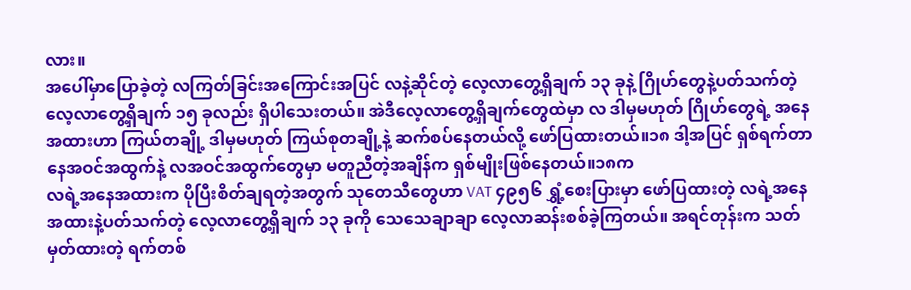လား။
အပေါ်မှာပြောခဲ့တဲ့ လကြတ်ခြင်းအကြောင်းအပြင် လနဲ့ဆိုင်တဲ့ လေ့လာတွေ့ရှိချက် ၁၃ ခုနဲ့ ဂြိုဟ်တွေနဲ့ပတ်သက်တဲ့ လေ့လာတွေ့ရှိချက် ၁၅ ခုလည်း ရှိပါသေးတယ်။ အဲဒီလေ့လာတွေ့ရှိချက်တွေထဲမှာ လ ဒါမှမဟုတ် ဂြိုဟ်တွေရဲ့ အနေအထားဟာ ကြယ်တချို့ ဒါမှမဟုတ် ကြယ်စုတချို့နဲ့ ဆက်စပ်နေတယ်လို့ ဖော်ပြထားတယ်။၁၈ ဒါ့အပြင် ရှစ်ရက်တာ နေအဝင်အထွက်နဲ့ လအဝင်အထွက်တွေမှာ မတူညီတဲ့အချိန်က ရှစ်မျိုးဖြစ်နေတယ်။၁၈က
လရဲ့အနေအထားက ပိုပြီးစိတ်ချရတဲ့အတွက် သုတေသီတွေဟာ VAT ၄၉၅၆ ရွှံ့စေးပြားမှာ ဖော်ပြထားတဲ့ လရဲ့အနေအထားနဲ့ပတ်သက်တဲ့ လေ့လာတွေ့ရှိချက် ၁၃ ခုကို သေသေချာချာ လေ့လာဆန်းစစ်ခဲ့ကြတယ်။ အရင်တုန်းက သတ်မှတ်ထားတဲ့ ရက်တစ်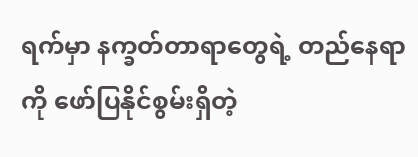ရက်မှာ နက္ခတ်တာရာတွေရဲ့ တည်နေရာကို ဖော်ပြနိုင်စွမ်းရှိတဲ့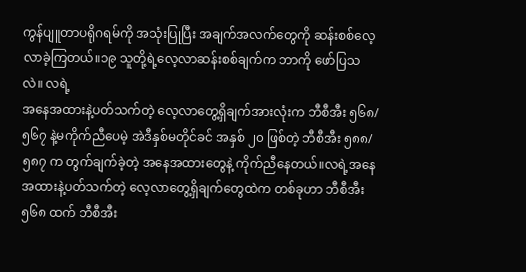ကွန်ပျူတာပရိုဂရမ်ကို အသုံးပြုပြီး အချက်အလက်တွေကို ဆန်းစစ်လေ့လာခဲ့ကြတယ်။၁၉ သူတို့ရဲ့လေ့လာဆန်းစစ်ချက်က ဘာကို ဖော်ပြသလဲ။ လရဲ့
အနေအထားနဲ့ပတ်သက်တဲ့ လေ့လာတွေ့ရှိချက်အားလုံးက ဘီစီအီး ၅၆၈/၅၆၇ နဲ့မကိုက်ညီပေမဲ့ အဲဒီနှစ်မတိုင်ခင် အနှစ် ၂၀ ဖြစ်တဲ့ ဘီစီအီး ၅၈၈/၅၈၇ က တွက်ချက်ခဲ့တဲ့ အနေအထားတွေနဲ့ ကိုက်ညီနေတယ်။လရဲ့အနေအထားနဲ့ပတ်သက်တဲ့ လေ့လာတွေ့ရှိချက်တွေထဲက တစ်ခုဟာ ဘီစီအီး ၅၆၈ ထက် ဘီစီအီး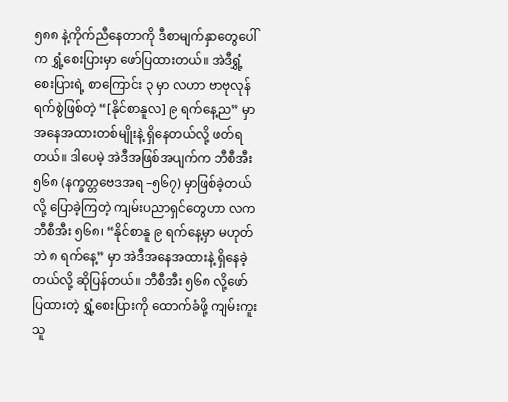၅၈၈ နဲ့ကိုက်ညီနေတာကို ဒီစာမျက်နှာတွေပေါ်က ရွှံ့စေးပြားမှာ ဖော်ပြထားတယ်။ အဲဒီရွှံ့စေးပြားရဲ့ စာကြောင်း ၃ မှာ လဟာ ဗာဗုလုန်ရက်စွဲဖြစ်တဲ့ “[နိုင်စာနူလ] ၉ ရက်နေ့ည” မှာ အနေအထားတစ်မျိုးနဲ့ ရှိနေတယ်လို့ ဖတ်ရတယ်။ ဒါပေမဲ့ အဲဒီအဖြစ်အပျက်က ဘီစီအီး ၅၆၈ (နက္ခတ္တဗေဒအရ –၅၆၇) မှာဖြစ်ခဲ့တယ်လို့ ပြောခဲ့ကြတဲ့ ကျမ်းပညာရှင်တွေဟာ လက ဘီစီအီး ၅၆၈၊ “နိုင်စာနူ ၉ ရက်နေ့မှာ မဟုတ်ဘဲ ၈ ရက်နေ့” မှာ အဲဒီအနေအထားနဲ့ ရှိနေခဲ့တယ်လို့ ဆိုပြန်တယ်။ ဘီစီအီး ၅၆၈ လို့ဖော်ပြထားတဲ့ ရွှံ့စေးပြားကို ထောက်ခံဖို့ ကျမ်းကူးသူ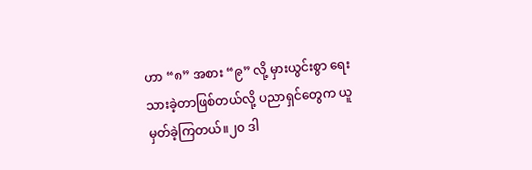ဟာ “၈” အစား “၉” လို့ မှားယွင်းစွာ ရေးသားခဲ့တာဖြစ်တယ်လို့ ပညာရှင်တွေက ယူမှတ်ခဲ့ကြတယ်။၂၀ ဒါ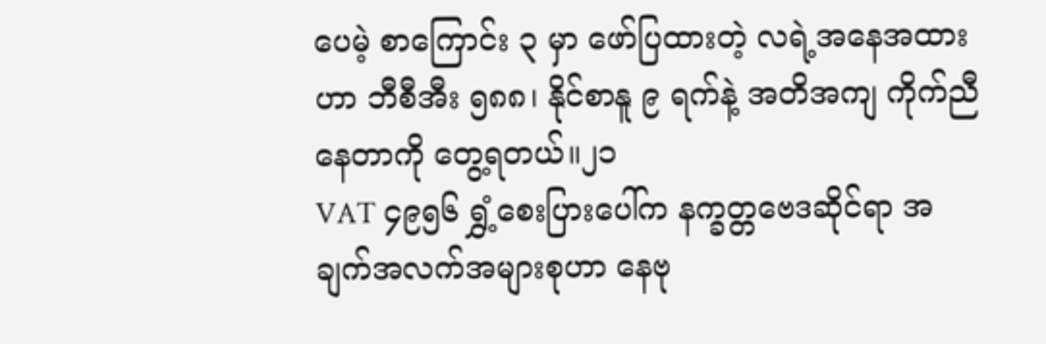ပေမဲ့ စာကြောင်း ၃ မှာ ဖော်ပြထားတဲ့ လရဲ့အနေအထားဟာ ဘီစီအီး ၅၈၈၊ နိုင်စာနူ ၉ ရက်နဲ့ အတိအကျ ကိုက်ညီနေတာကို တွေ့ရတယ်။၂၁
VAT ၄၉၅၆ ရွှံ့စေးပြားပေါ်က နက္ခတ္တဗေဒဆိုင်ရာ အချက်အလက်အများစုဟာ နေဗု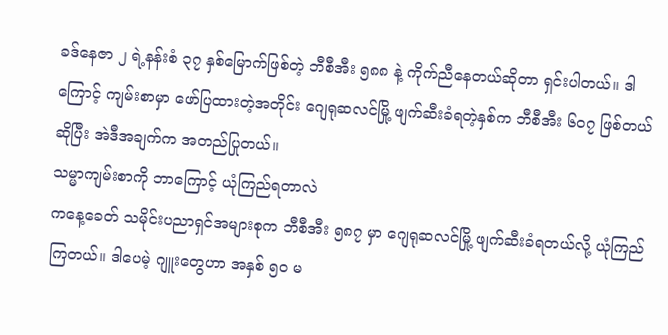ခဒ်နေဇာ ၂ ရဲ့နန်းစံ ၃၇ နှစ်မြောက်ဖြစ်တဲ့ ဘီစီအီး ၅၈၈ နဲ့ ကိုက်ညီနေတယ်ဆိုတာ ရှင်းပါတယ်။ ဒါကြောင့် ကျမ်းစာမှာ ဖော်ပြထားတဲ့အတိုင်း ဂျေရုဆလင်မြို့ ဖျက်ဆီးခံရတဲ့နှစ်က ဘီစီအီး ၆၀၇ ဖြစ်တယ်ဆိုပြီး အဲဒီအချက်က အတည်ပြုတယ်။
သမ္မာကျမ်းစာကို ဘာကြောင့် ယုံကြည်ရတာလဲ
ကနေ့ခေတ် သမိုင်းပညာရှင်အများစုက ဘီစီအီး ၅၈၇ မှာ ဂျေရုဆလင်မြို့ ဖျက်ဆီးခံရတယ်လို့ ယုံကြည်ကြတယ်။ ဒါပေမဲ့ ဂျူးတွေဟာ အနှစ် ၅၀ မ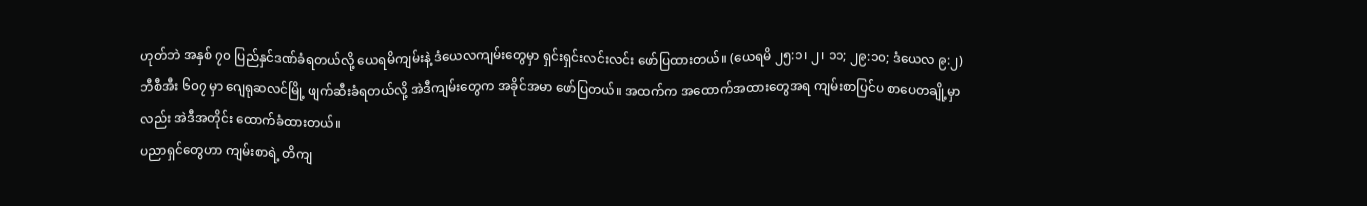ဟုတ်ဘဲ အနှစ် ၇၀ ပြည်နှင်ဒဏ်ခံရတယ်လို့ ယေရမိကျမ်းနဲ့ ဒံယေလကျမ်းတွေမှာ ရှင်းရှင်းလင်းလင်း ဖော်ပြထားတယ်။ (ယေရမိ ၂၅:၁၊ ၂၊ ၁၁; ၂၉:၁၀; ဒံယေလ ၉:၂) ဘီစီအီး ၆၀၇ မှာ ဂျေရုဆလင်မြို့ ဖျက်ဆီးခံရတယ်လို့ အဲဒီကျမ်းတွေက အခိုင်အမာ ဖော်ပြတယ်။ အထက်က အထောက်အထားတွေအရ ကျမ်းစာပြင်ပ စာပေတချို့မှာလည်း အဲဒီအတိုင်း ထောက်ခံထားတယ်။
ပညာရှင်တွေဟာ ကျမ်းစာရဲ့ တိကျ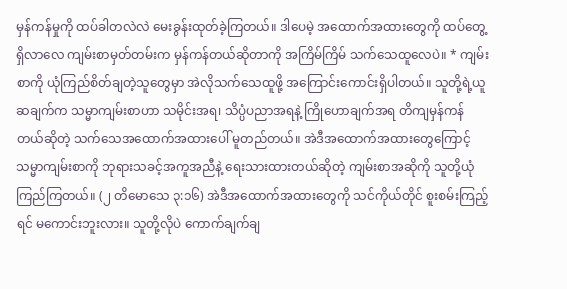မှန်ကန်မှုကို ထပ်ခါတလဲလဲ မေးခွန်းထုတ်ခဲ့ကြတယ်။ ဒါပေမဲ့ အထောက်အထားတွေကို ထပ်တွေ့ရှိလာလေ ကျမ်းစာမှတ်တမ်းက မှန်ကန်တယ်ဆိုတာကို အကြိမ်ကြိမ် သက်သေထူလေပဲ။ * ကျမ်းစာကို ယုံကြည်စိတ်ချတဲ့သူတွေမှာ အဲလိုသက်သေထူဖို့ အကြောင်းကောင်းရှိပါတယ်။ သူတို့ရဲ့ယူဆချက်က သမ္မာကျမ်းစာဟာ သမိုင်းအရ၊ သိပ္ပံပညာအရနဲ့ ကြိုဟောချက်အရ တိကျမှန်ကန်တယ်ဆိုတဲ့ သက်သေအထောက်အထားပေါ် မူတည်တယ်။ အဲဒီအထောက်အထားတွေကြောင့် သမ္မာကျမ်းစာကို ဘုရားသခင့်အကူအညီနဲ့ ရေးသားထားတယ်ဆိုတဲ့ ကျမ်းစာအဆိုကို သူတို့ယုံကြည်ကြတယ်။ (၂ တိမောသေ ၃:၁၆) အဲဒီအထောက်အထားတွေကို သင်ကိုယ်တိုင် စူးစမ်းကြည့်ရင် မကောင်းဘူးလား။ သူတို့လိုပဲ ကောက်ချက်ချ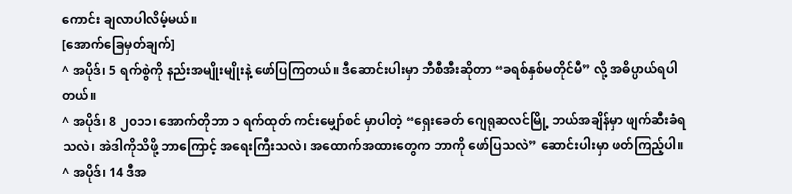ကောင်း ချလာပါလိမ့်မယ်။
[အောက်ခြေမှတ်ချက်]
^ အပိုဒ်၊ 5 ရက်စွဲကို နည်းအမျိုးမျိုးနဲ့ ဖော်ပြကြတယ်။ ဒီဆောင်းပါးမှာ ဘီစီအီးဆိုတာ “ခရစ်နှစ်မတိုင်မီ” လို့ အဓိပ္ပာယ်ရပါတယ်။
^ အပိုဒ်၊ 8 ၂၀၁၁၊ အောက်တိုဘာ ၁ ရက်ထုတ် ကင်းမျှော်စင် မှာပါတဲ့ “ရှေးခေတ် ဂျေရုဆလင်မြို့ ဘယ်အချိန်မှာ ဖျက်ဆီးခံရသလဲ၊ အဲဒါကိုသိဖို့ ဘာကြောင့် အရေးကြီးသလဲ၊ အထောက်အထားတွေက ဘာကို ဖော်ပြသလဲ” ဆောင်းပါးမှာ ဖတ်ကြည့်ပါ။
^ အပိုဒ်၊ 14 ဒီအ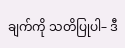ချက်ကို သတိပြုပါ– ဒီ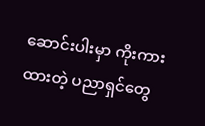ဆောင်းပါးမှာ ကိုးကားထားတဲ့ ပညာရှင်တွေ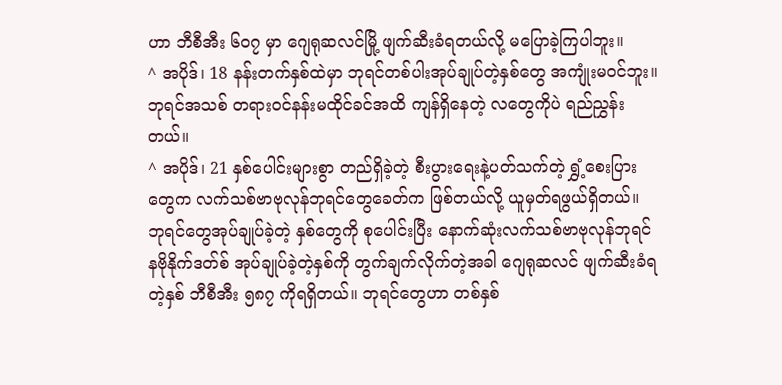ဟာ ဘီစီအီး ၆၀၇ မှာ ဂျေရုဆလင်မြို့ ဖျက်ဆီးခံရတယ်လို့ မပြောခဲ့ကြပါဘူး။
^ အပိုဒ်၊ 18 နန်းတက်နှစ်ထဲမှာ ဘုရင်တစ်ပါးအုပ်ချုပ်တဲ့နှစ်တွေ အကျုံးမဝင်ဘူး။ ဘုရင်အသစ် တရားဝင်နန်းမထိုင်ခင်အထိ ကျန်ရှိနေတဲ့ လတွေကိုပဲ ရည်ညွှန်းတယ်။
^ အပိုဒ်၊ 21 နှစ်ပေါင်းများစွာ တည်ရှိခဲ့တဲ့ စီးပွားရေးနဲ့ပတ်သက်တဲ့ ရွှံ့စေးပြားတွေက လက်သစ်ဗာဗုလုန်ဘုရင်တွေခေတ်က ဖြစ်တယ်လို့ ယူမှတ်ရဖွယ်ရှိတယ်။ ဘုရင်တွေအုပ်ချုပ်ခဲ့တဲ့ နှစ်တွေကို စုပေါင်းပြီး နောက်ဆုံးလက်သစ်ဗာဗုလုန်ဘုရင် နဗိုနိုက်ဒတ်စ် အုပ်ချုပ်ခဲ့တဲ့နှစ်ကို တွက်ချက်လိုက်တဲ့အခါ ဂျေရုဆလင် ဖျက်ဆီးခံရတဲ့နှစ် ဘီစီအီး ၅၈၇ ကိုရရှိတယ်။ ဘုရင်တွေဟာ တစ်နှစ်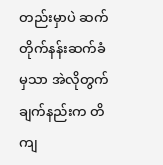တည်းမှာပဲ ဆက်တိုက်နန်းဆက်ခံမှသာ အဲလိုတွက်ချက်နည်းက တိကျ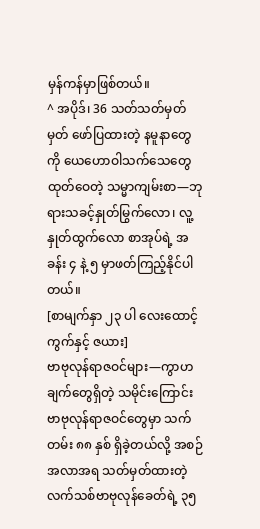မှန်ကန်မှာဖြစ်တယ်။
^ အပိုဒ်၊ 36 သတ်သတ်မှတ်မှတ် ဖော်ပြထားတဲ့ နမူနာတွေကို ယေဟောဝါသက်သေတွေ ထုတ်ဝေတဲ့ သမ္မာကျမ်းစာ—ဘုရားသခင့်နှုတ်မြွက်လော၊ လူ့နှုတ်ထွက်လော စာအုပ်ရဲ့ အခန်း ၄ နဲ့ ၅ မှာဖတ်ကြည့်နိုင်ပါတယ်။
[စာမျက်နှာ ၂၃ ပါ လေးထောင့်ကွက်နှင့် ဇယား]
ဗာဗုလုန်ရာဇဝင်များ—ကွာဟချက်တွေရှိတဲ့ သမိုင်းကြောင်း
ဗာဗုလုန်ရာဇဝင်တွေမှာ သက်တမ်း ၈၈ နှစ် ရှိခဲ့တယ်လို့ အစဉ်အလာအရ သတ်မှတ်ထားတဲ့ လက်သစ်ဗာဗုလုန်ခေတ်ရဲ့ ၃၅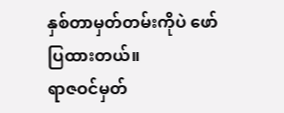နှစ်တာမှတ်တမ်းကိုပဲ ဖော်ပြထားတယ်။
ရာဇဝင်မှတ်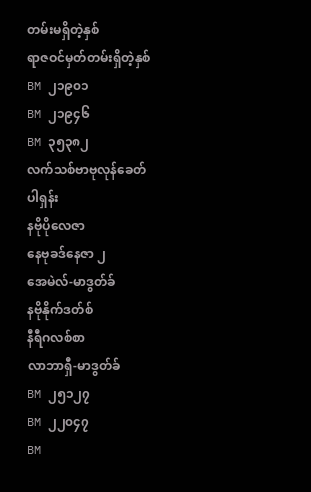တမ်းမရှိတဲ့နှစ်
ရာဇဝင်မှတ်တမ်းရှိတဲ့နှစ်
BM ၂၁၉၀၁
BM ၂၁၉၄၆
BM ၃၅၃၈၂
လက်သစ်ဗာဗုလုန်ခေတ်
ပါရှန်း
နဗိုပိုလေဇာ
နေဗုခဒ်နေဇာ ၂
အေမဲလ်-မာဒွတ်ခ်
နဗိုနိုက်ဒတ်စ်
နီရီဂလစ်စာ
လာဘာရှီ-မာဒွတ်ခ်
BM ၂၅၁၂၇
BM ၂၂၀၄၇
BM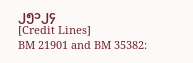၂၅၁၂၄
[Credit Lines]
BM 21901 and BM 35382: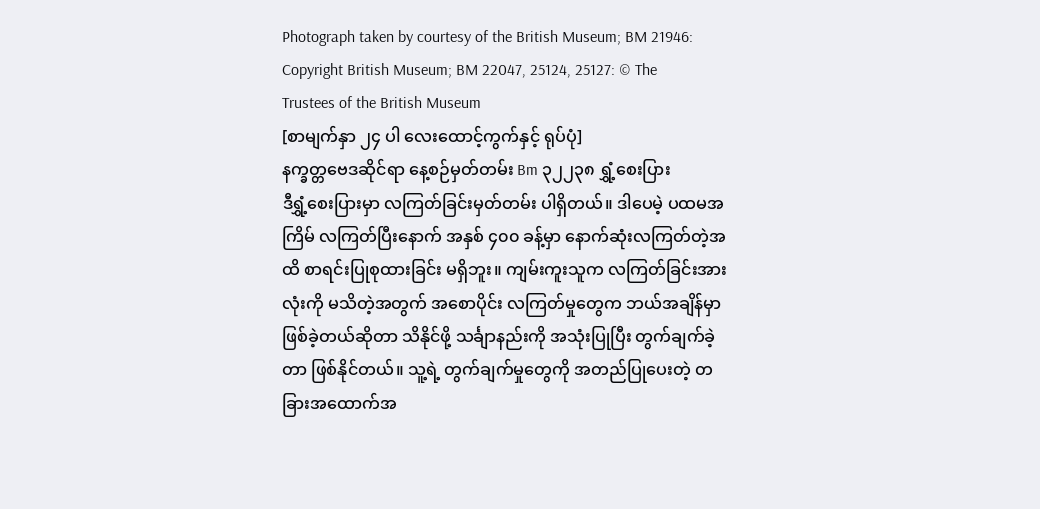Photograph taken by courtesy of the British Museum; BM 21946: Copyright British Museum; BM 22047, 25124, 25127: © The Trustees of the British Museum
[စာမျက်နှာ ၂၄ ပါ လေးထောင့်ကွက်နှင့် ရုပ်ပုံ]
နက္ခတ္တဗေဒဆိုင်ရာ နေ့စဉ်မှတ်တမ်း Bm ၃၂၂၃၈ ရွှံ့စေးပြား
ဒီရွှံ့စေးပြားမှာ လကြတ်ခြင်းမှတ်တမ်း ပါရှိတယ်။ ဒါပေမဲ့ ပထမအကြိမ် လကြတ်ပြီးနောက် အနှစ် ၄၀၀ ခန့်မှာ နောက်ဆုံးလကြတ်တဲ့အထိ စာရင်းပြုစုထားခြင်း မရှိဘူး။ ကျမ်းကူးသူက လကြတ်ခြင်းအားလုံးကို မသိတဲ့အတွက် အစောပိုင်း လကြတ်မှုတွေက ဘယ်အချိန်မှာ ဖြစ်ခဲ့တယ်ဆိုတာ သိနိုင်ဖို့ သင်္ချာနည်းကို အသုံးပြုပြီး တွက်ချက်ခဲ့တာ ဖြစ်နိုင်တယ်။ သူ့ရဲ့ တွက်ချက်မှုတွေကို အတည်ပြုပေးတဲ့ တခြားအထောက်အ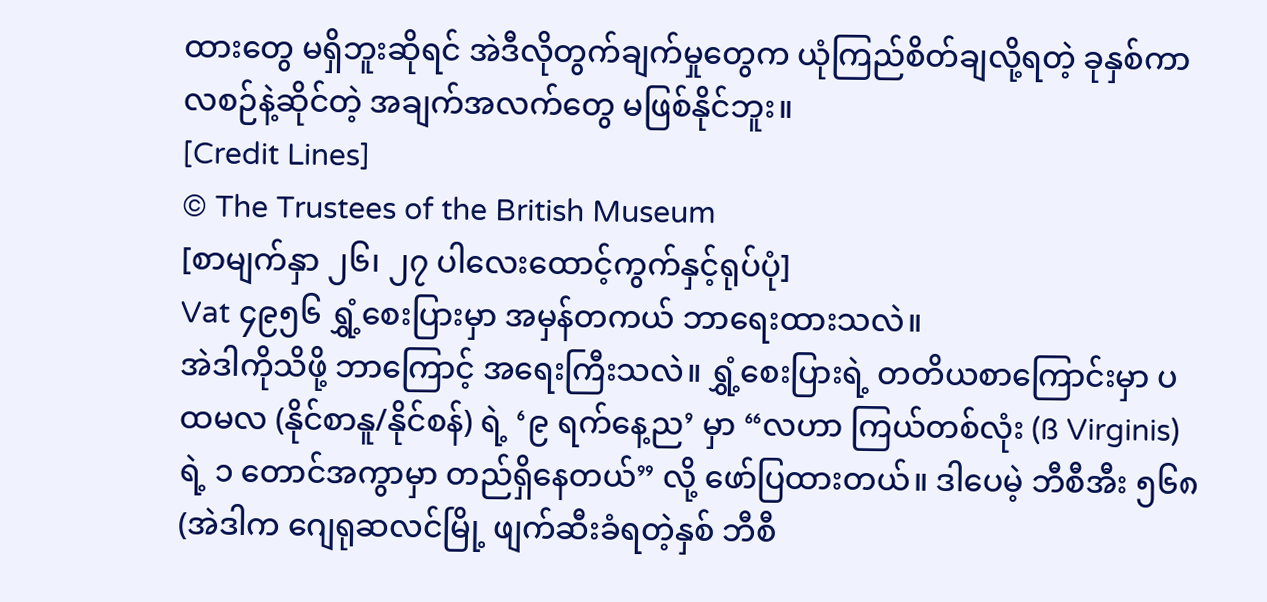ထားတွေ မရှိဘူးဆိုရင် အဲဒီလိုတွက်ချက်မှုတွေက ယုံကြည်စိတ်ချလို့ရတဲ့ ခုနှစ်ကာလစဉ်နဲ့ဆိုင်တဲ့ အချက်အလက်တွေ မဖြစ်နိုင်ဘူး။
[Credit Lines]
© The Trustees of the British Museum
[စာမျက်နှာ ၂၆၊ ၂၇ ပါလေးထောင့်ကွက်နှင့်ရုပ်ပုံ]
Vat ၄၉၅၆ ရွှံ့စေးပြားမှာ အမှန်တကယ် ဘာရေးထားသလဲ။
အဲဒါကိုသိဖို့ ဘာကြောင့် အရေးကြီးသလဲ။ ရွှံ့စေးပြားရဲ့ တတိယစာကြောင်းမှာ ပထမလ (နိုင်စာနူ/နိုင်စန်) ရဲ့ ‘၉ ရက်နေ့ည’ မှာ “လဟာ ကြယ်တစ်လုံး (ß Virginis) ရဲ့ ၁ တောင်အကွာမှာ တည်ရှိနေတယ်” လို့ ဖော်ပြထားတယ်။ ဒါပေမဲ့ ဘီစီအီး ၅၆၈ (အဲဒါက ဂျေရုဆလင်မြို့ ဖျက်ဆီးခံရတဲ့နှစ် ဘီစီ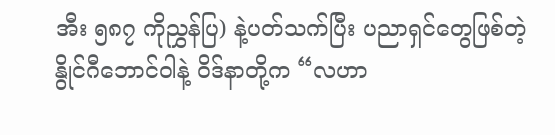အီး ၅၈၇ ကိုညွှန်ပြ) နဲ့ပတ်သက်ပြီး ပညာရှင်တွေဖြစ်တဲ့ နွိုင်ဂီဘောင်ဝါနဲ့ ဝိဒ်နာတို့က “လဟာ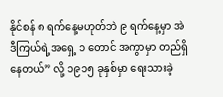နိုင်စန် ၈ ရက်နေ့မဟုတ်ဘဲ ၉ ရက်နေ့မှာ အဲဒီကြယ်ရဲ့အရှေ့ ၁ တောင် အကွာမှာ တည်ရှိနေတယ်” လို့ ၁၉၁၅ ခုနှစ်မှာ ရေးသားခဲ့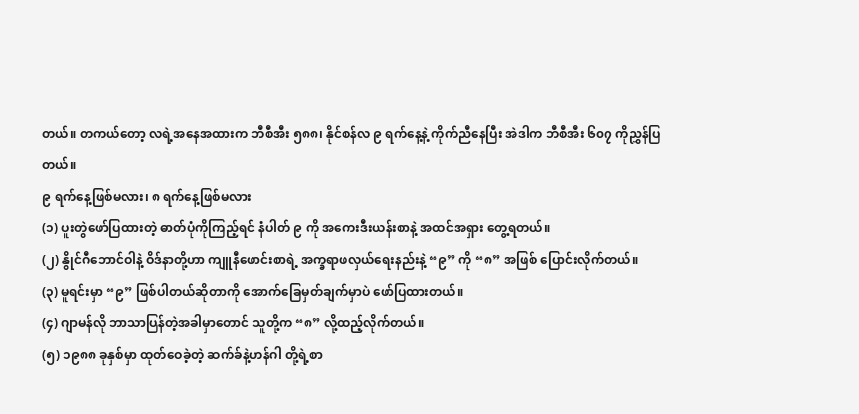တယ်။ တကယ်တော့ လရဲ့အနေအထားက ဘီစီအီး ၅၈၈၊ နိုင်စန်လ ၉ ရက်နေ့နဲ့ ကိုက်ညီနေပြီး အဲဒါက ဘီစီအီး ၆၀၇ ကိုညွှန်ပြတယ်။
၉ ရက်နေ့ဖြစ်မလား၊ ၈ ရက်နေ့ဖြစ်မလား
(၁) ပူးတွဲဖော်ပြထားတဲ့ ဓာတ်ပုံကိုကြည့်ရင် နံပါတ် ၉ ကို အကေးဒီးယန်းစာနဲ့ အထင်အရှား တွေ့ရတယ်။
(၂) နွိုင်ဂီဘောင်ဝါနဲ့ ဝိဒ်နာတို့ဟာ ကျူနီဖောင်းစာရဲ့ အက္ခရာဖလှယ်ရေးနည်းနဲ့ “၉” ကို “၈” အဖြစ် ပြောင်းလိုက်တယ်။
(၃) မူရင်းမှာ “၉” ဖြစ်ပါတယ်ဆိုတာကို အောက်ခြေမှတ်ချက်မှာပဲ ဖော်ပြထားတယ်။
(၄) ဂျာမန်လို ဘာသာပြန်တဲ့အခါမှာတောင် သူတို့က “၈” လို့ထည့်လိုက်တယ်။
(၅) ၁၉၈၈ ခုနှစ်မှာ ထုတ်ဝေခဲ့တဲ့ ဆက်ခ်နဲ့ဟန်ဂါ တို့ရဲ့စာ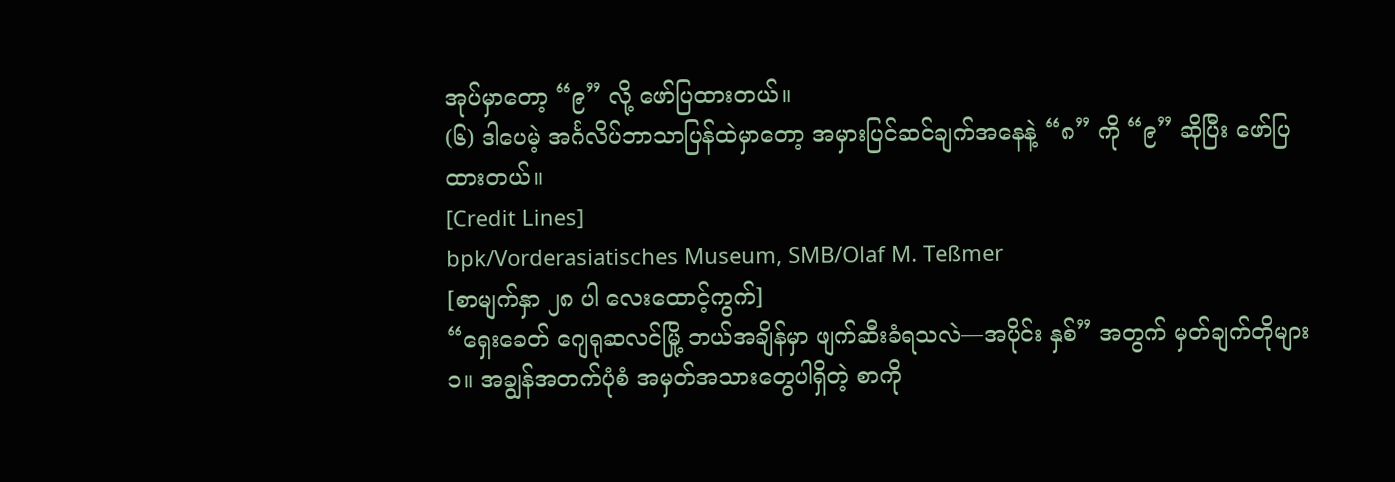အုပ်မှာတော့ “၉” လို့ ဖော်ပြထားတယ်။
(၆) ဒါပေမဲ့ အင်္ဂလိပ်ဘာသာပြန်ထဲမှာတော့ အမှားပြင်ဆင်ချက်အနေနဲ့ “၈” ကို “၉” ဆိုပြီး ဖော်ပြထားတယ်။
[Credit Lines]
bpk/Vorderasiatisches Museum, SMB/Olaf M. Teßmer
[စာမျက်နှာ ၂၈ ပါ လေးထောင့်ကွက်]
“ရှေးခေတ် ဂျေရုဆလင်မြို့ ဘယ်အချိန်မှာ ဖျက်ဆီးခံရသလဲ—အပိုင်း နှစ်” အတွက် မှတ်ချက်တိုများ
၁။ အချွန်အတက်ပုံစံ အမှတ်အသားတွေပါရှိတဲ့ စာကို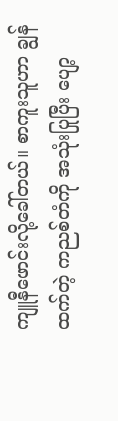ကျူနီဖောင်းလို့ခေါ်တယ်။ စာကူးသူဟာ ချွန်ထက်တဲ့ ကညစ်တံကို အသုံးပြုပြီး ပျော့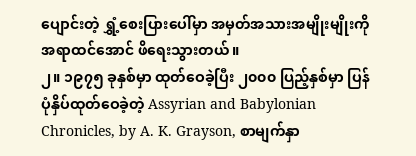ပျောင်းတဲ့ ရွှံ့စေးပြားပေါ်မှာ အမှတ်အသားအမျိုးမျိုးကို အရာထင်အောင် ဖိရေးသွားတယ်။
၂။ ၁၉၇၅ ခုနှစ်မှာ ထုတ်ဝေခဲ့ပြီး ၂၀၀၀ ပြည့်နှစ်မှာ ပြန်ပုံနှိပ်ထုတ်ဝေခဲ့တဲ့ Assyrian and Babylonian Chronicles, by A. K. Grayson, စာမျက်နှာ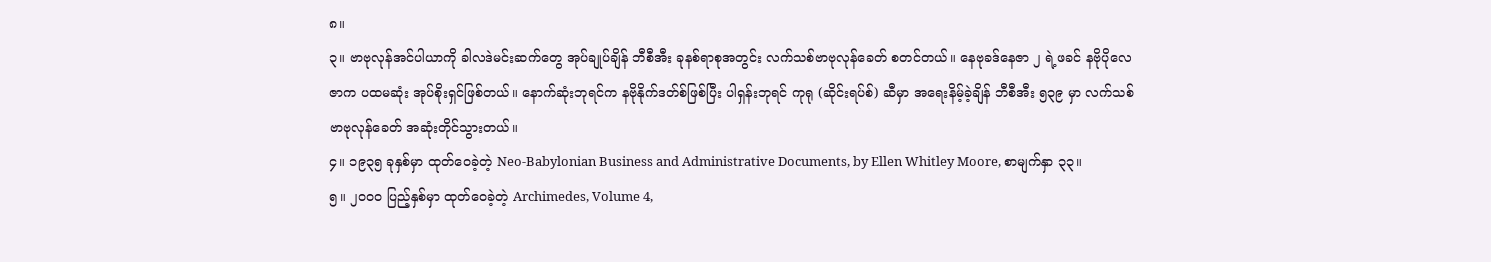၈။
၃။ ဗာဗုလုန်အင်ပါယာကို ခါလဒဲမင်းဆက်တွေ အုပ်ချုပ်ချိန် ဘီစီအီး ခုနစ်ရာစုအတွင်း လက်သစ်ဗာဗုလုန်ခေတ် စတင်တယ်။ နေဗုခဒ်နေဇာ ၂ ရဲ့ဖခင် နဗိုပိုလေဇာက ပထမဆုံး အုပ်စိုးရှင်ဖြစ်တယ်။ နောက်ဆုံးဘုရင်က နဗိုနိုက်ဒတ်စ်ဖြစ်ပြီး ပါရှန်းဘုရင် ကုရု (ဆိုင်းရပ်စ်) ဆီမှာ အရေးနိမ့်ခဲ့ချိန် ဘီစီအီး ၅၃၉ မှာ လက်သစ်ဗာဗုလုန်ခေတ် အဆုံးတိုင်သွားတယ်။
၄။ ၁၉၃၅ ခုနှစ်မှာ ထုတ်ဝေခဲ့တဲ့ Neo-Babylonian Business and Administrative Documents, by Ellen Whitley Moore, စာမျက်နှာ ၃၃။
၅။ ၂၀၀၀ ပြည့်နှစ်မှာ ထုတ်ဝေခဲ့တဲ့ Archimedes, Volume 4,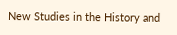New Studies in the History and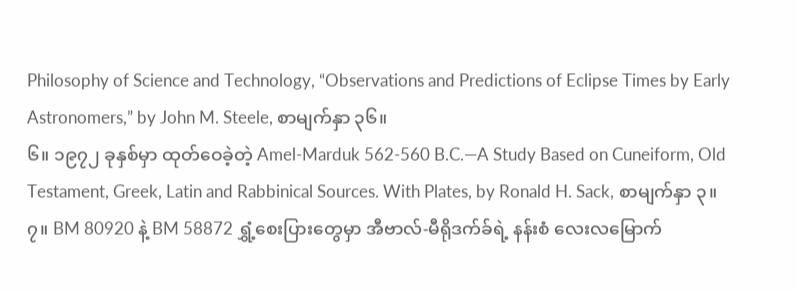Philosophy of Science and Technology, “Observations and Predictions of Eclipse Times by Early Astronomers,” by John M. Steele, စာမျက်နှာ ၃၆။
၆။ ၁၉၇၂ ခုနှစ်မှာ ထုတ်ဝေခဲ့တဲ့ Amel-Marduk 562-560 B.C.—A Study Based on Cuneiform, Old Testament, Greek, Latin and Rabbinical Sources. With Plates, by Ronald H. Sack, စာမျက်နှာ ၃။
၇။ BM 80920 နဲ့ BM 58872 ရွှံ့စေးပြားတွေမှာ အီဗာလ်-မီရိုဒက်ခ်ရဲ့ နန်းစံ လေးလမြောက်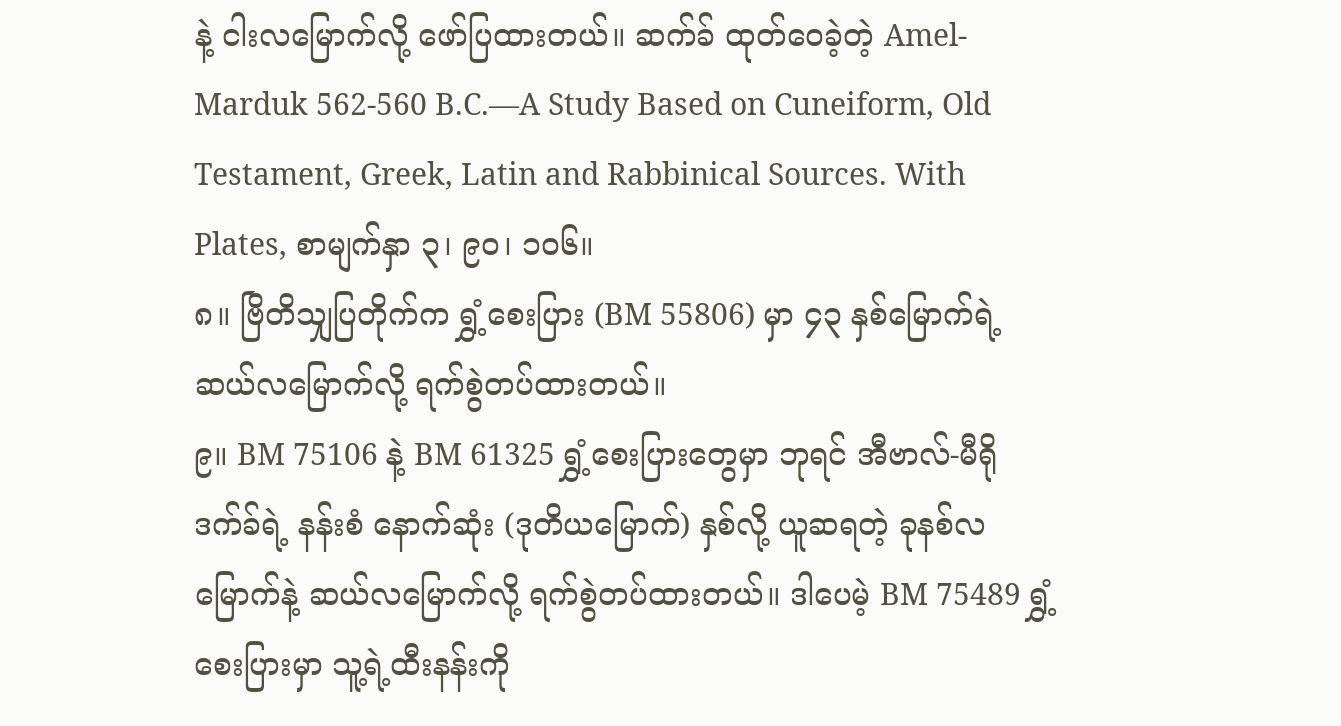နဲ့ ငါးလမြောက်လို့ ဖော်ပြထားတယ်။ ဆက်ခ် ထုတ်ဝေခဲ့တဲ့ Amel-Marduk 562-560 B.C.—A Study Based on Cuneiform, Old Testament, Greek, Latin and Rabbinical Sources. With Plates, စာမျက်နှာ ၃၊ ၉၀၊ ၁၀၆။
၈။ ဗြိတိသျှပြတိုက်က ရွှံ့စေးပြား (BM 55806) မှာ ၄၃ နှစ်မြောက်ရဲ့ ဆယ်လမြောက်လို့ ရက်စွဲတပ်ထားတယ်။
၉။ BM 75106 နဲ့ BM 61325 ရွှံ့စေးပြားတွေမှာ ဘုရင် အီဗာလ်-မီရိုဒက်ခ်ရဲ့ နန်းစံ နောက်ဆုံး (ဒုတိယမြောက်) နှစ်လို့ ယူဆရတဲ့ ခုနစ်လမြောက်နဲ့ ဆယ်လမြောက်လို့ ရက်စွဲတပ်ထားတယ်။ ဒါပေမဲ့ BM 75489 ရွှံ့စေးပြားမှာ သူ့ရဲ့ထီးနန်းကို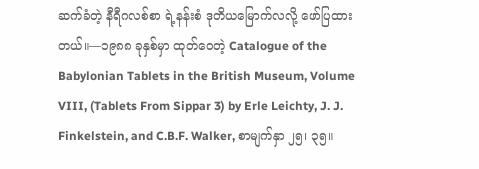ဆက်ခံတဲ့ နီရီဂလစ်စာ ရဲ့နန်းစံ ဒုတိယမြောက်လလို့ ဖော်ပြထားတယ်။—၁၉၈၈ ခုနှစ်မှာ ထုတ်ဝေတဲ့ Catalogue of the Babylonian Tablets in the British Museum, Volume VIII, (Tablets From Sippar 3) by Erle Leichty, J. J. Finkelstein, and C.B.F. Walker, စာမျက်နှာ ၂၅၊ ၃၅။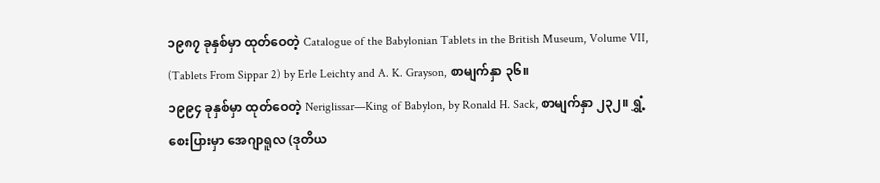၁၉၈၇ ခုနှစ်မှာ ထုတ်ဝေတဲ့ Catalogue of the Babylonian Tablets in the British Museum, Volume VII, (Tablets From Sippar 2) by Erle Leichty and A. K. Grayson, စာမျက်နှာ ၃၆။
၁၉၉၄ ခုနှစ်မှာ ထုတ်ဝေတဲ့ Neriglissar—King of Babylon, by Ronald H. Sack, စာမျက်နှာ ၂၃၂။ ရွှံ့စေးပြားမှာ အေဂျာရူလ (ဒုတိယ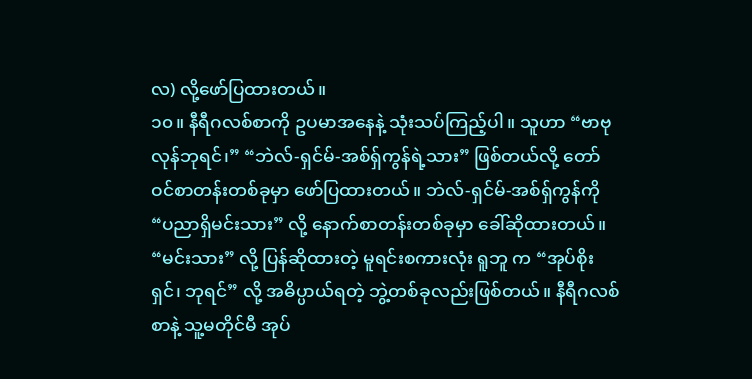လ) လို့ဖော်ပြထားတယ်။
၁၀။ နီရီဂလစ်စာကို ဥပမာအနေနဲ့ သုံးသပ်ကြည့်ပါ။ သူဟာ “ဗာဗုလုန်ဘုရင်၊” “ဘဲလ်-ရှင်မ်-အစ်ရှ်ကွန်ရဲ့သား” ဖြစ်တယ်လို့ တော်ဝင်စာတန်းတစ်ခုမှာ ဖော်ပြထားတယ်။ ဘဲလ်-ရှင်မ်-အစ်ရှ်ကွန်ကို “ပညာရှိမင်းသား” လို့ နောက်စာတန်းတစ်ခုမှာ ခေါ်ဆိုထားတယ်။ “မင်းသား” လို့ ပြန်ဆိုထားတဲ့ မူရင်းစကားလုံး ရူဘူ က “အုပ်စိုးရှင်၊ ဘုရင်” လို့ အဓိပ္ပာယ်ရတဲ့ ဘွဲ့တစ်ခုလည်းဖြစ်တယ်။ နီရီဂလစ်စာနဲ့ သူ့မတိုင်မီ အုပ်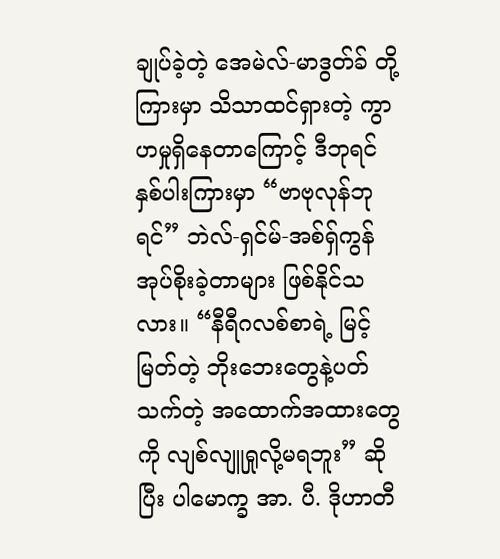ချုပ်ခဲ့တဲ့ အေမဲလ်-မာဒွတ်ခ် တို့ကြားမှာ သိသာထင်ရှားတဲ့ ကွာဟမှုရှိနေတာကြောင့် ဒီဘုရင်နှစ်ပါးကြားမှာ “ဗာဗုလုန်ဘုရင်” ဘဲလ်-ရှင်မ်-အစ်ရှ်ကွန် အုပ်စိုးခဲ့တာများ ဖြစ်နိုင်သလား။ “နီရီဂလစ်စာရဲ့ မြင့်မြတ်တဲ့ ဘိုးဘေးတွေနဲ့ပတ်သက်တဲ့ အထောက်အထားတွေကို လျစ်လျူရှုလို့မရဘူး” ဆိုပြီး ပါမောက္ခ အာ. ပီ. ဒိုဟာတီ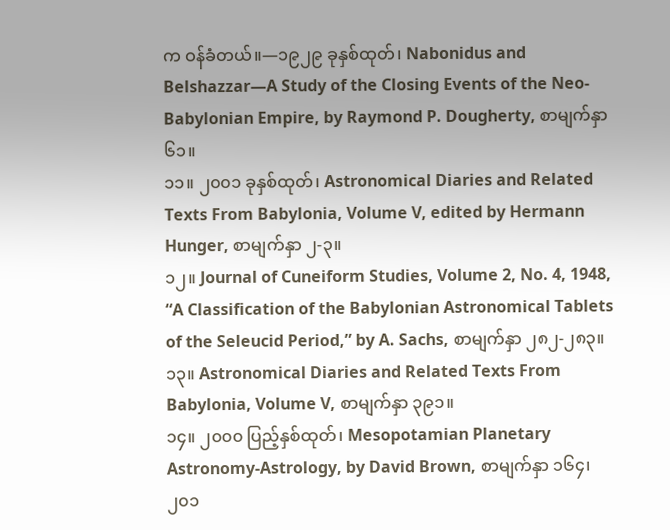က ဝန်ခံတယ်။—၁၉၂၉ ခုနှစ်ထုတ်၊ Nabonidus and Belshazzar—A Study of the Closing Events of the Neo-Babylonian Empire, by Raymond P. Dougherty, စာမျက်နှာ ၆၁။
၁၁။ ၂၀၀၁ ခုနှစ်ထုတ်၊ Astronomical Diaries and Related Texts From Babylonia, Volume V, edited by Hermann Hunger, စာမျက်နှာ ၂-၃။
၁၂။ Journal of Cuneiform Studies, Volume 2, No. 4, 1948, “A Classification of the Babylonian Astronomical Tablets of the Seleucid Period,” by A. Sachs, စာမျက်နှာ ၂၈၂-၂၈၃။
၁၃။ Astronomical Diaries and Related Texts From Babylonia, Volume V, စာမျက်နှာ ၃၉၁။
၁၄။ ၂၀၀၀ ပြည့်နှစ်ထုတ်၊ Mesopotamian Planetary Astronomy-Astrology, by David Brown, စာမျက်နှာ ၁၆၄၊ ၂၀၁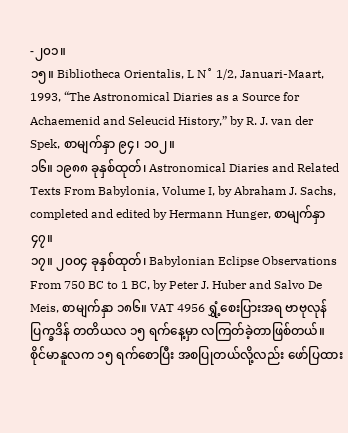-၂၀၁။
၁၅။ Bibliotheca Orientalis, L N˚ 1/2, Januari-Maart, 1993, “The Astronomical Diaries as a Source for Achaemenid and Seleucid History,” by R. J. van der Spek, စာမျက်နှာ ၉၄၊ ၁၀၂။
၁၆။ ၁၉၈၈ ခုနှစ်ထုတ်၊ Astronomical Diaries and Related Texts From Babylonia, Volume I, by Abraham J. Sachs, completed and edited by Hermann Hunger, စာမျက်နှာ ၄၇။
၁၇။ ၂၀၀၄ ခုနှစ်ထုတ်၊ Babylonian Eclipse Observations From 750 BC to 1 BC, by Peter J. Huber and Salvo De Meis, စာမျက်နှာ ၁၈၆။ VAT 4956 ရွှံ့စေးပြားအရ ဗာဗုလုန်ပြက္ခဒိန် တတိယလ ၁၅ ရက်နေ့မှာ လကြတ်ခဲ့တာဖြစ်တယ်။ စိုင်မာနူလက ၁၅ ရက်စောပြီး အစပြုတယ်လို့လည်း ဖော်ပြထား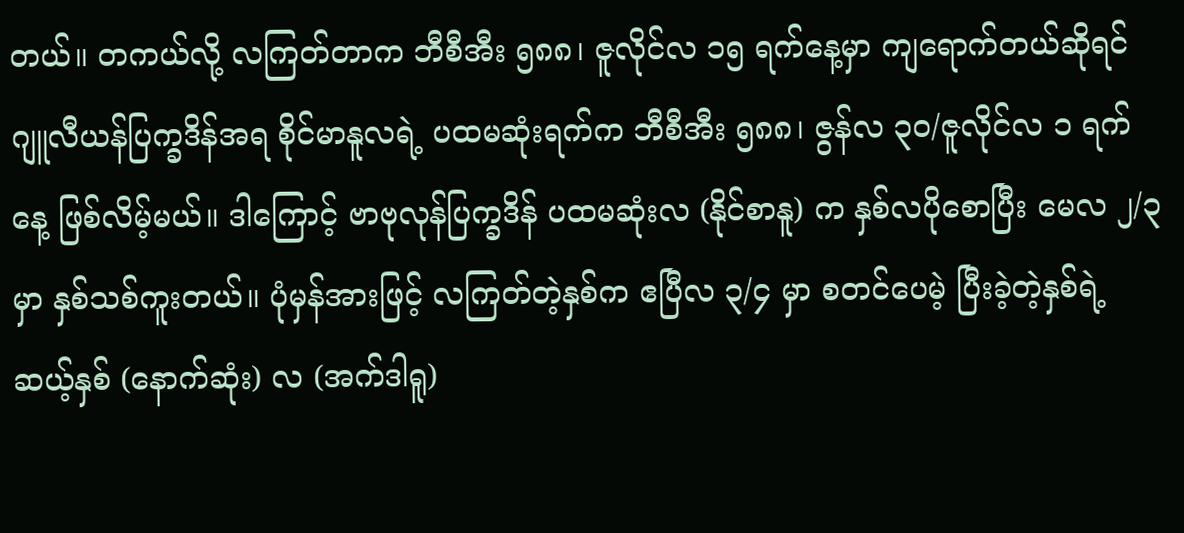တယ်။ တကယ်လို့ လကြတ်တာက ဘီစီအီး ၅၈၈၊ ဇူလိုင်လ ၁၅ ရက်နေ့မှာ ကျရောက်တယ်ဆိုရင် ဂျူလီယန်ပြက္ခဒိန်အရ စိုင်မာနူလရဲ့ ပထမဆုံးရက်က ဘီစီအီး ၅၈၈၊ ဇွန်လ ၃၀/ဇူလိုင်လ ၁ ရက်နေ့ ဖြစ်လိမ့်မယ်။ ဒါကြောင့် ဗာဗုလုန်ပြက္ခဒိန် ပထမဆုံးလ (နိုင်စာနူ) က နှစ်လပိုစောပြီး မေလ ၂/၃ မှာ နှစ်သစ်ကူးတယ်။ ပုံမှန်အားဖြင့် လကြတ်တဲ့နှစ်က ဧပြီလ ၃/၄ မှာ စတင်ပေမဲ့ ပြီးခဲ့တဲ့နှစ်ရဲ့ ဆယ့်နှစ် (နောက်ဆုံး) လ (အက်ဒါရူ)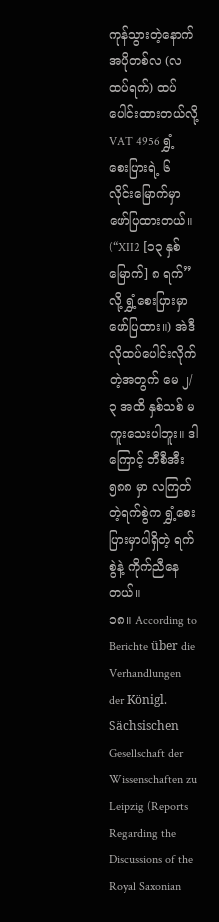ကုန်သွားတဲ့နောက် အပိုတစ်လ (လထပ်ရက်) ထပ်ပေါင်းထားတယ်လို့ VAT 4956 ရွှံ့စေးပြားရဲ့ ၆ လိုင်းမြောက်မှာ ဖော်ပြထားတယ်။ (“XII2 [၁၃ နှစ်မြောက်] ၈ ရက်” လို့ ရွှံ့စေးပြားမှာ ဖော်ပြထား။) အဲဒီလိုထပ်ပေါင်းလိုက်တဲ့အတွက် မေ ၂/၃ အထိ နှစ်သစ် မကူးသေးပါဘူး။ ဒါကြောင့် ဘီစီအီး ၅၈၈ မှာ လကြတ်တဲ့ရက်စွဲက ရွှံ့စေးပြားမှာပါရှိတဲ့ ရက်စွဲနဲ့ ကိုက်ညီနေတယ်။
၁၈။ According to Berichte über die Verhandlungen der Königl. Sächsischen Gesellschaft der Wissenschaften zu Leipzig (Reports Regarding the Discussions of the Royal Saxonian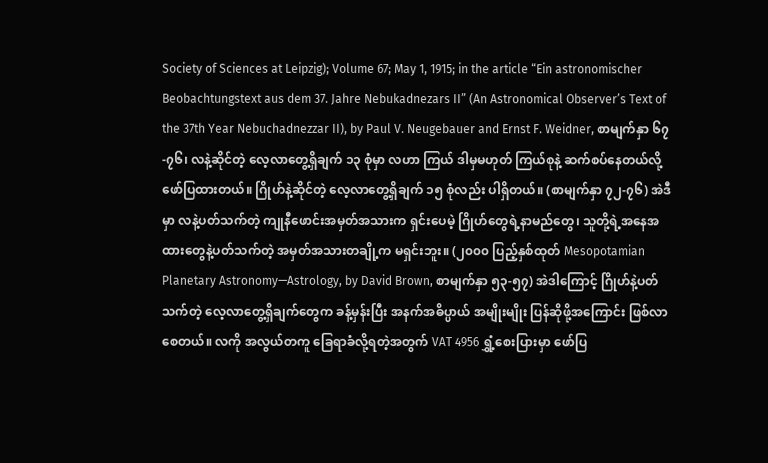Society of Sciences at Leipzig); Volume 67; May 1, 1915; in the article “Ein astronomischer Beobachtungstext aus dem 37. Jahre Nebukadnezars II” (An Astronomical Observer’s Text of the 37th Year Nebuchadnezzar II), by Paul V. Neugebauer and Ernst F. Weidner, စာမျက်နှာ ၆၇-၇၆၊ လနဲ့ဆိုင်တဲ့ လေ့လာတွေ့ရှိချက် ၁၃ စုံမှာ လဟာ ကြယ် ဒါမှမဟုတ် ကြယ်စုနဲ့ ဆက်စပ်နေတယ်လို့ ဖော်ပြထားတယ်။ ဂြိုဟ်နဲ့ဆိုင်တဲ့ လေ့လာတွေ့ရှိချက် ၁၅ စုံလည်း ပါရှိတယ်။ (စာမျက်နှာ ၇၂-၇၆) အဲဒီမှာ လနဲ့ပတ်သက်တဲ့ ကျုနီဖောင်းအမှတ်အသားက ရှင်းပေမဲ့ ဂြိုဟ်တွေရဲ့နာမည်တွေ၊ သူတို့ရဲ့အနေအထားတွေနဲ့ပတ်သက်တဲ့ အမှတ်အသားတချို့က မရှင်းဘူး။ (၂၀၀၀ ပြည့်နှစ်ထုတ် Mesopotamian Planetary Astronomy—Astrology, by David Brown, စာမျက်နှာ ၅၃-၅၇) အဲဒါကြောင့် ဂြိုဟ်နဲ့ပတ်သက်တဲ့ လေ့လာတွေ့ရှိချက်တွေက ခန့်မှန်းပြီး အနက်အဓိပ္ပာယ် အမျိုးမျိုး ပြန်ဆိုဖို့အကြောင်း ဖြစ်လာစေတယ်။ လကို အလွယ်တကူ ခြေရာခံလို့ရတဲ့အတွက် VAT 4956 ရွှံ့စေးပြားမှာ ဖော်ပြ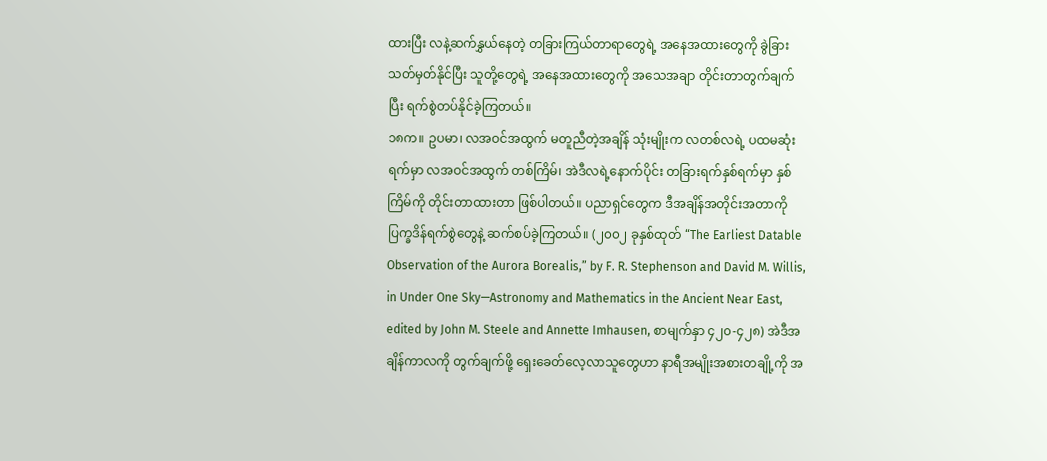ထားပြီး လနဲ့ဆက်နွှယ်နေတဲ့ တခြားကြယ်တာရာတွေရဲ့ အနေအထားတွေကို ခွဲခြားသတ်မှတ်နိုင်ပြီး သူတို့တွေရဲ့ အနေအထားတွေကို အသေအချာ တိုင်းတာတွက်ချက်ပြီး ရက်စွဲတပ်နိုင်ခဲ့ကြတယ်။
၁၈က။ ဥပမာ၊ လအဝင်အထွက် မတူညီတဲ့အချိန် သုံးမျိုးက လတစ်လရဲ့ ပထမဆုံးရက်မှာ လအဝင်အထွက် တစ်ကြိမ်၊ အဲဒီလရဲ့နောက်ပိုင်း တခြားရက်နှစ်ရက်မှာ နှစ်ကြိမ်ကို တိုင်းတာထားတာ ဖြစ်ပါတယ်။ ပညာရှင်တွေက ဒီအချိန်အတိုင်းအတာကို ပြက္ခဒိန်ရက်စွဲတွေနဲ့ ဆက်စပ်ခဲ့ကြတယ်။ (၂၀၀၂ ခုနှစ်ထုတ် “The Earliest Datable Observation of the Aurora Borealis,” by F. R. Stephenson and David M. Willis, in Under One Sky—Astronomy and Mathematics in the Ancient Near East, edited by John M. Steele and Annette Imhausen, စာမျက်နှာ ၄၂၀-၄၂၈) အဲဒီအချိန်ကာလကို တွက်ချက်ဖို့ ရှေးခေတ်လေ့လာသူတွေဟာ နာရီအမျိုးအစားတချို့ကို အ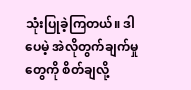သုံးပြုခဲ့ကြတယ်။ ဒါပေမဲ့ အဲလိုတွက်ချက်မှုတွေကို စိတ်ချလို့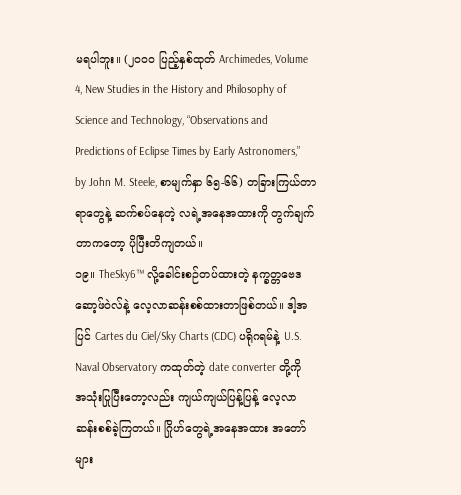မရပါဘူး။ (၂၀၀၀ ပြည့်နှစ်ထုတ် Archimedes, Volume 4, New Studies in the History and Philosophy of Science and Technology, “Observations and Predictions of Eclipse Times by Early Astronomers,” by John M. Steele, စာမျက်နှာ ၆၅-၆၆) တခြားကြယ်တာရာတွေနဲ့ ဆက်စပ်နေတဲ့ လရဲ့အနေအထားကို တွက်ချက်တာကတော့ ပိုပြီးတိကျတယ်။
၁၉။ TheSky6™ လို့ခေါင်းစဉ်တပ်ထားတဲ့ နက္ခတ္တဗေဒဆော့ဖ်ဝဲလ်နဲ့ လေ့လာဆန်းစစ်ထားတာဖြစ်တယ်။ ဒါ့အပြင် Cartes du Ciel/Sky Charts (CDC) ပရိုဂရမ်နဲ့ U.S. Naval Observatory ကထုတ်တဲ့ date converter တို့ကို အသုံးပြုပြီးတော့လည်း ကျယ်ကျယ်ပြန့်ပြန့် လေ့လာဆန်းစစ်ခဲ့ကြတယ်။ ဂြိုဟ်တွေရဲ့အနေအထား အတော်များ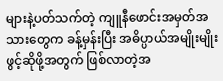များနဲ့ပတ်သက်တဲ့ ကျူနီဖောင်းအမှတ်အသားတွေက ခန့်မှန်းပြီး အဓိပ္ပာယ်အမျိုးမျိုး ဖွင့်ဆိုဖို့အတွက် ဖြစ်လာတဲ့အ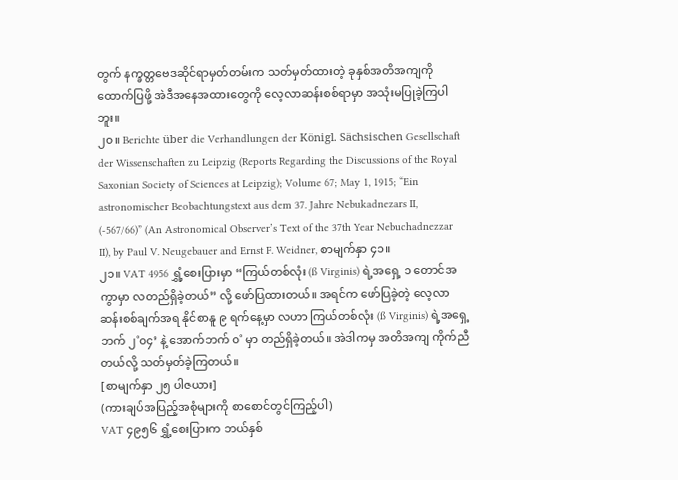တွက် နက္ခတ္တဗေဒဆိုင်ရာမှတ်တမ်းက သတ်မှတ်ထားတဲ့ ခုနှစ်အတိအကျကို ထောက်ပြဖို့ အဲဒီအနေအထားတွေကို လေ့လာဆန်းစစ်ရာမှာ အသုံးမပြုခဲ့ကြပါဘူး။
၂၀။ Berichte über die Verhandlungen der Königl. Sächsischen Gesellschaft der Wissenschaften zu Leipzig (Reports Regarding the Discussions of the Royal Saxonian Society of Sciences at Leipzig); Volume 67; May 1, 1915; “Ein astronomischer Beobachtungstext aus dem 37. Jahre Nebukadnezars II, (-567/66)” (An Astronomical Observer’s Text of the 37th Year Nebuchadnezzar II), by Paul V. Neugebauer and Ernst F. Weidner, စာမျက်နှာ ၄၁။
၂၁။ VAT 4956 ရွှံ့စေးပြားမှာ “ကြယ်တစ်လုံး (ß Virginis) ရဲ့အရှေ့ ၁ တောင်အကွာမှာ လတည်ရှိခဲ့တယ်” လို့ ဖော်ပြထားတယ်။ အရင်က ဖော်ပြခဲ့တဲ့ လေ့လာဆန်းစစ်ချက်အရ နိုင်စာနူ ၉ ရက်နေ့မှာ လဟာ ကြယ်တစ်လုံး (ß Virginis) ရဲ့အရှေ့ဘက် ၂˚၀၄’ နဲ့ အောက်ဘက် ၀˚ မှာ တည်ရှိခဲ့တယ်။ အဲဒါကမှ အတိအကျ ကိုက်ညီတယ်လို့ သတ်မှတ်ခဲ့ကြတယ်။
[စာမျက်နှာ ၂၅ ပါဇယား]
(ကားချပ်အပြည့်အစုံများကို စာစောင်တွင်ကြည့်ပါ)
VAT ၄၉၅၆ ရွှံ့စေးပြားက ဘယ်နှစ်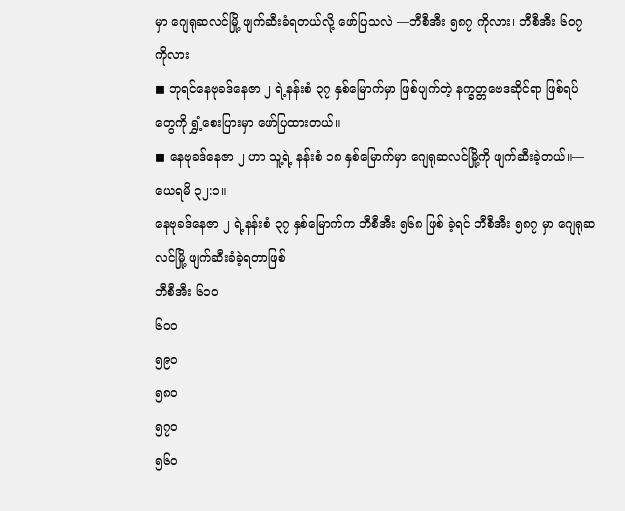မှာ ဂျေရုဆလင်မြို့ ဖျက်ဆီးခံရတယ်လို့ ဖော်ပြသလဲ —ဘီစီအီး ၅၈၇ ကိုလား၊ ဘီစီအီး ၆၀၇ ကိုလား
◼ ဘုရင်နေဗုခဒ်နေဇာ ၂ ရဲ့နန်းစံ ၃၇ နှစ်မြောက်မှာ ဖြစ်ပျက်တဲ့ နက္ခတ္တဗေဒဆိုင်ရာ ဖြစ်ရပ်တွေကို ရွှံ့စေးပြားမှာ ဖော်ပြထားတယ်။
◼ နေဗုခဒ်နေဇာ ၂ ဟာ သူ့ရဲ့ နန်းစံ ၁၈ နှစ်မြောက်မှာ ဂျေရုဆလင်မြို့ကို ဖျက်ဆီးခဲ့တယ်။—ယေရမိ ၃၂:၁။
နေဗုခဒ်နေဇာ ၂ ရဲ့နန်းစံ ၃၇ နှစ်မြောက်က ဘီစီအီး ၅၆၈ ဖြစ် ခဲ့ရင် ဘီစီအီး ၅၈၇ မှာ ဂျေရုဆလင်မြို့ ဖျက်ဆီးခံခဲ့ရတာဖြစ်
ဘီစီအီး ၆၁၀
၆၀၀
၅၉၀
၅၈၀
၅၇၀
၅၆၀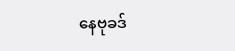နေဗုခဒ်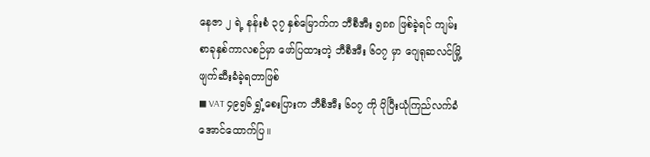နေဇာ ၂ ရဲ့ နန်းစံ ၃၇ နှစ်မြောက်က ဘီစီအီး ၅၈၈ ဖြစ်ခဲ့ရင် ကျမ်းစာခုနှစ်ကာလစဉ်မှာ ဖော်ပြထားတဲ့ ဘီစီအီး ၆၀၇ မှာ ဂျေရုဆလင်မြို့ ဖျက်ဆီးခံခဲ့ရတာဖြစ်
◼ VAT ၄၉၅၆ ရွှံ့စေးပြားက ဘီစီအီး ၆၀၇ ကို ပိုပြီးယုံကြည်လက်ခံအောင်ထောက်ပြ။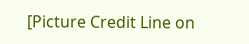[Picture Credit Line on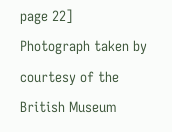page 22]
Photograph taken by courtesy of the British Museum